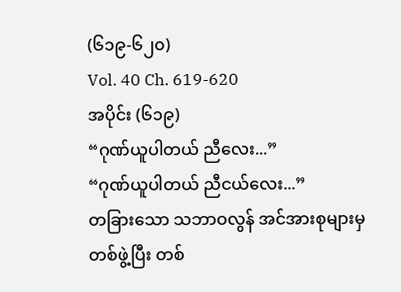(၆၁၉-၆၂၀)
Vol. 40 Ch. 619-620
အပိုင်း (၆၁၉)
“ဂုဏ်ယူပါတယ် ညီလေး...”
“ဂုဏ်ယူပါတယ် ညီငယ်လေး...”
တခြားသော သဘာဝလွန် အင်အားစုများမှ တစ်ဖွဲ့ပြီး တစ်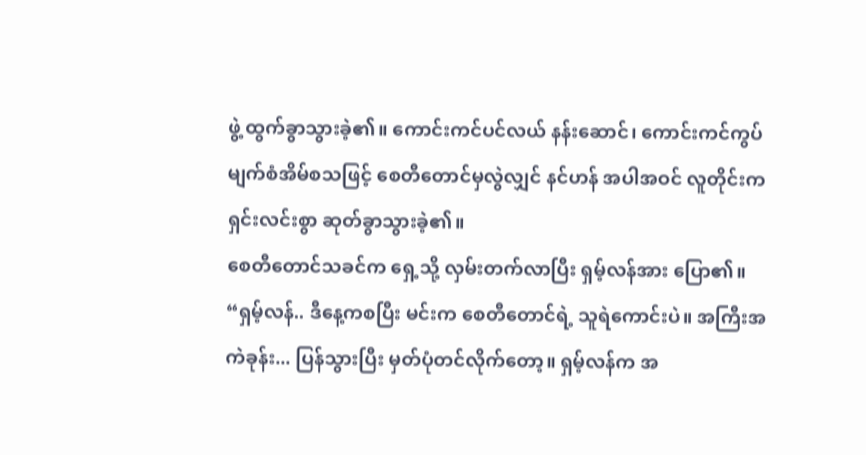ဖွဲ့ ထွက်ခွာသွားခဲ့၏။ ကောင်းကင်ပင်လယ် နန်းဆောင်၊ ကောင်းကင်ကွပ်မျက်စံအိမ်စသဖြင့် စေတီတောင်မှလွဲလျှင် နင်ဟန် အပါအဝင် လူတိုင်းက ရှင်းလင်းစွာ ဆုတ်ခွာသွားခဲ့၏။
စေတီတောင်သခင်က ရှေ့သို့ လှမ်းတက်လာပြီး ရှမ့်လန်အား ပြော၏။ “ရှမ့်လန်.. ဒီနေ့ကစပြီး မင်းက စေတီတောင်ရဲ့ သူရဲကောင်းပဲ။ အကြီးအကဲခုန်း... ပြန်သွားပြီး မှတ်ပုံတင်လိုက်တော့။ ရှမ့်လန်က အ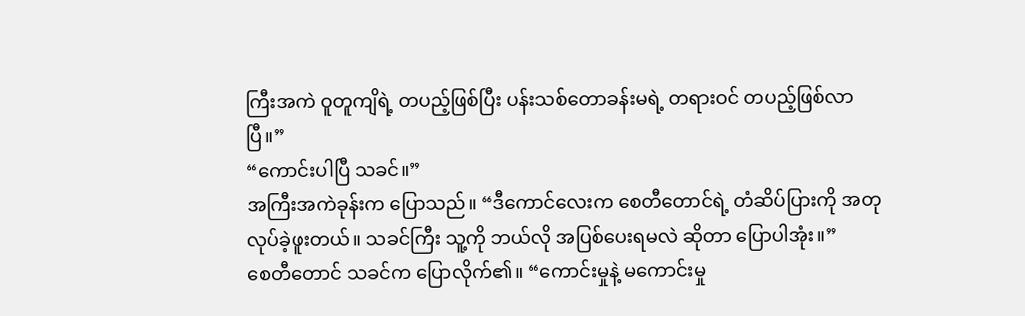ကြီးအကဲ ဝူတူကျိရဲ့ တပည့်ဖြစ်ပြီး ပန်းသစ်တောခန်းမရဲ့ တရားဝင် တပည့်ဖြစ်လာပြီ။”
“ကောင်းပါပြီ သခင်။”
အကြီးအကဲခုန်းက ပြောသည်။ “ဒီကောင်လေးက စေတီတောင်ရဲ့ တံဆိပ်ပြားကို အတုလုပ်ခဲ့ဖူးတယ်။ သခင်ကြီး သူ့ကို ဘယ်လို အပြစ်ပေးရမလဲ ဆိုတာ ပြောပါအုံး။”
စေတီတောင် သခင်က ပြောလိုက်၏။ “ကောင်းမှုနဲ့ မကောင်းမှု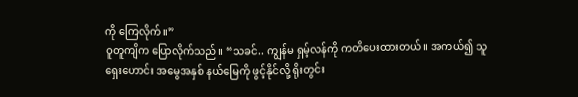ကို ကြေလိုက်။”
ဝူတူကျိက ပြောလိုက်သည်။ “သခင်.. ကျွန်မ ရှမ့်လန်ကို ကတိပေးထားတယ်။ အကယ်၍ သူ ရှေးဟောင်း အမွေအနှစ် နယ်မြေကို ဖွင့်နိုင်လို့ ရိုးတွင်း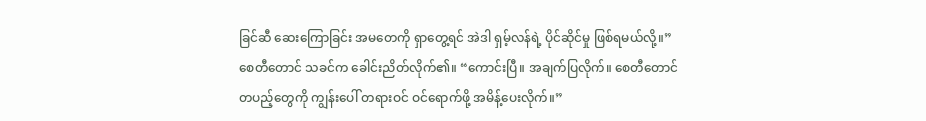ခြင်ဆီ ဆေးကြောခြင်း အမတေကို ရှာတွေ့ရင် အဲဒါ ရှမ့်လန်ရဲ့ ပိုင်ဆိုင်မှု ဖြစ်ရမယ်လို့။”
စေတီတောင် သခင်က ခေါင်းညိတ်လိုက်၏။ “ကောင်းပြီ။ အချက်ပြလိုက်။ စေတီတောင် တပည့်တွေကို ကျွန်းပေါ် တရားဝင် ဝင်ရောက်ဖို့ အမိန့်ပေးလိုက်။”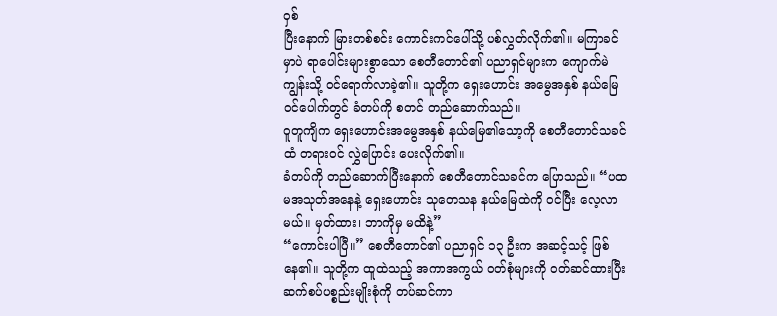ဝှစ်
ပြီးနောက် မြားတစ်စင်း ကောင်းကင်ပေါ်သို့ ပစ်လွှတ်လိုက်၏။ မကြာခင်မှာပဲ ရာပေါင်းများစွာသော စေတီတောင်၏ ပညာရှင်များက ကျောက်မဲကျွန်းသို့ ဝင်ရောက်လာခဲ့၏။ သူတို့က ရှေးဟောင်း အမွေအနှစ် နယ်မြေ ဝင်ပေါက်တွင် ခံတပ်ကို စတင် တည်ဆောက်သည်။
ဝူတူကျိက ရှေးဟောင်းအမွေအနှစ် နယ်မြေ၏သော့ကို စေတီတောင်သခင်ထံ တရားဝင် လွှဲပြောင်း ပေးလိုက်၏။
ခံတပ်ကို တည်ဆောက်ပြီးနောက် စေတီတောင်သခင်က ပြောသည်။ “ပထမအသုတ်အနေနဲ့ ရှေးဟောင်း သုတေသန နယ်မြေထဲကို ဝင်ပြီး လေ့လာမယ်။ မှတ်ထား၊ ဘာကိုမှ မထိနဲ့”
“ကောင်းပါပြီ။” စေတီတောင်၏ ပညာရှင် ၁၃ ဦးက အဆင့်သင့် ဖြစ်နေ၏။ သူတို့က ထူထဲသည့် အကာအကွယ် ဝတ်စုံများကို ဝတ်ဆင်ထားပြီး ဆက်စပ်ပစ္စည်းမျိုးစုံကို တပ်ဆင်ကာ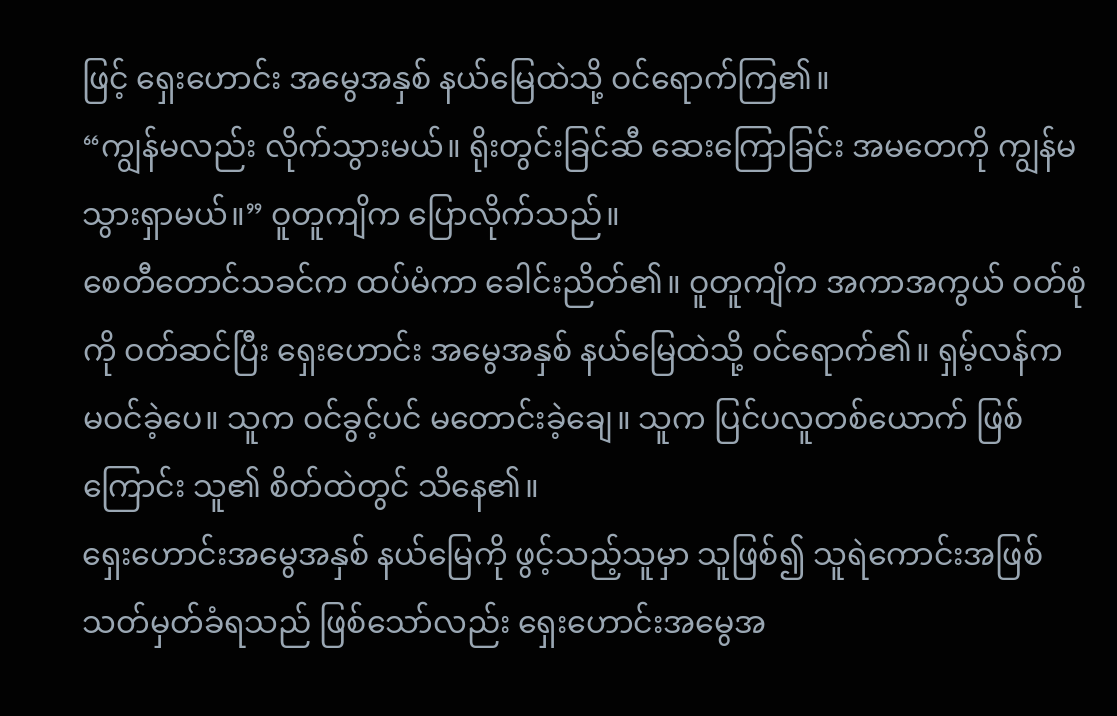ဖြင့် ရှေးဟောင်း အမွေအနှစ် နယ်မြေထဲသို့ ဝင်ရောက်ကြ၏။
“ကျွန်မလည်း လိုက်သွားမယ်။ ရိုးတွင်းခြင်ဆီ ဆေးကြောခြင်း အမတေကို ကျွန်မ သွားရှာမယ်။” ဝူတူကျိက ပြောလိုက်သည်။
စေတီတောင်သခင်က ထပ်မံကာ ခေါင်းညိတ်၏။ ဝူတူကျိက အကာအကွယ် ဝတ်စုံကို ဝတ်ဆင်ပြီး ရှေးဟောင်း အမွေအနှစ် နယ်မြေထဲသို့ ဝင်ရောက်၏။ ရှမ့်လန်က မဝင်ခဲ့ပေ။ သူက ဝင်ခွင့်ပင် မတောင်းခဲ့ချေ။ သူက ပြင်ပလူတစ်ယောက် ဖြစ်ကြောင်း သူ၏ စိတ်ထဲတွင် သိနေ၏။
ရှေးဟောင်းအမွေအနှစ် နယ်မြေကို ဖွင့်သည့်သူမှာ သူဖြစ်၍ သူရဲကောင်းအဖြစ် သတ်မှတ်ခံရသည် ဖြစ်သော်လည်း ရှေးဟောင်းအမွေအ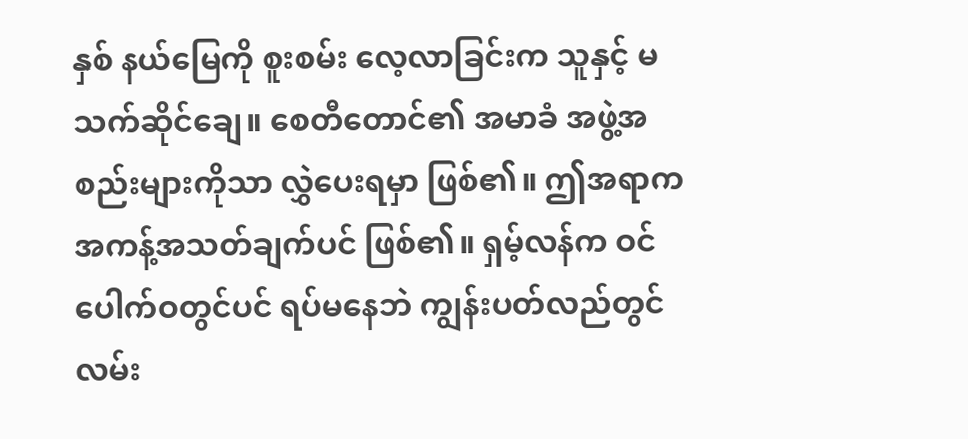နှစ် နယ်မြေကို စူးစမ်း လေ့လာခြင်းက သူနှင့် မသက်ဆိုင်ချေ။ စေတီတောင်၏ အမာခံ အဖွဲ့အစည်းများကိုသာ လွှဲပေးရမှာ ဖြစ်၏။ ဤအရာက အကန့်အသတ်ချက်ပင် ဖြစ်၏။ ရှမ့်လန်က ဝင်ပေါက်ဝတွင်ပင် ရပ်မနေဘဲ ကျွန်းပတ်လည်တွင် လမ်း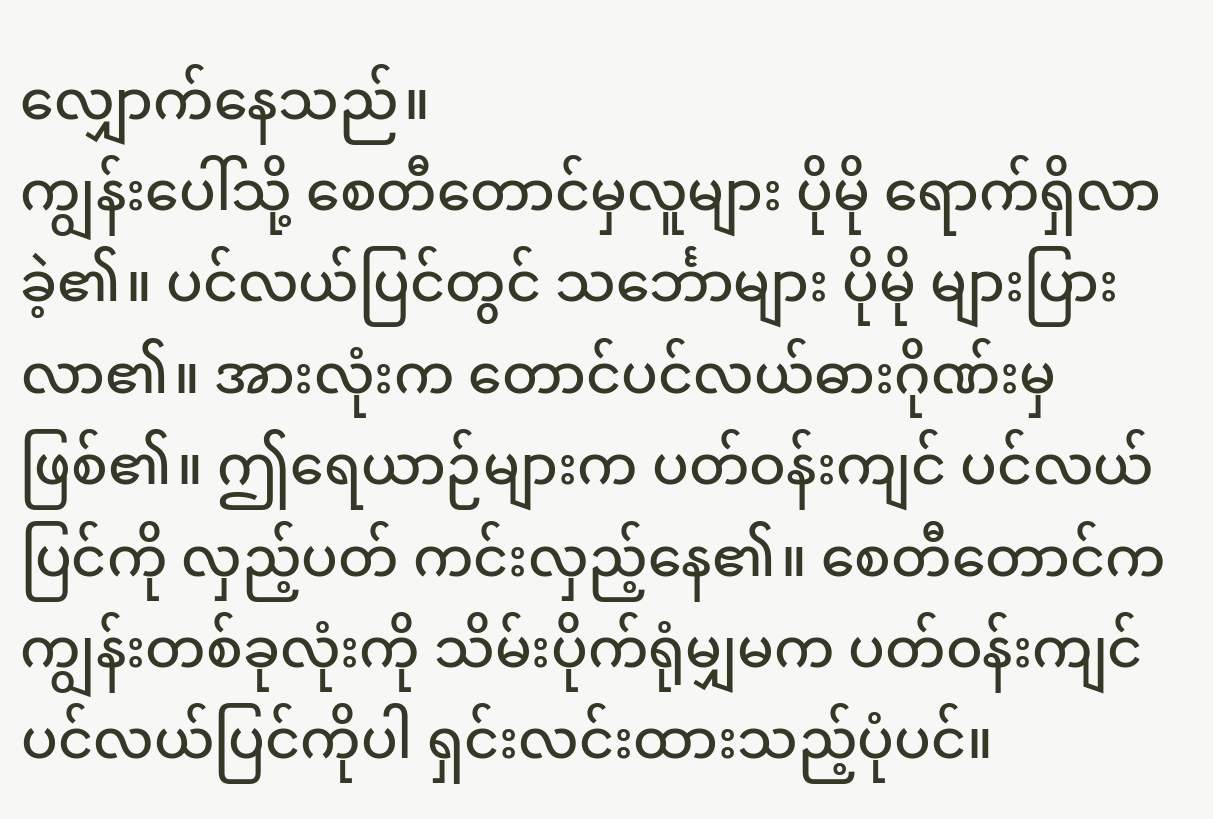လျှောက်နေသည်။
ကျွန်းပေါ်သို့ စေတီတောင်မှလူများ ပိုမို ရောက်ရှိလာခဲ့၏။ ပင်လယ်ပြင်တွင် သင်္ဘောများ ပိုမို များပြားလာ၏။ အားလုံးက တောင်ပင်လယ်ဓားဂိုဏ်းမှ ဖြစ်၏။ ဤရေယာဉ်များက ပတ်ဝန်းကျင် ပင်လယ်ပြင်ကို လှည့်ပတ် ကင်းလှည့်နေ၏။ စေတီတောင်က ကျွန်းတစ်ခုလုံးကို သိမ်းပိုက်ရုံမျှမက ပတ်ဝန်းကျင် ပင်လယ်ပြင်ကိုပါ ရှင်းလင်းထားသည့်ပုံပင်။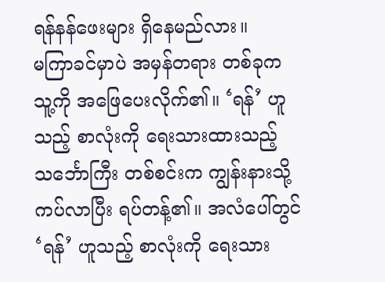ရန်နန်ဖေးများ ရှိနေမည်လား။
မကြာခင်မှာပဲ အမှန်တရား တစ်ခုက သူ့ကို အဖြေပေးလိုက်၏။ ‘ရန်’ ဟူသည့် စာလုံးကို ရေးသားထားသည့် သင်္ဘောကြီး တစ်စင်းက ကျွန်းနားသို့ ကပ်လာပြီး ရပ်တန့်၏။ အလံပေါ်တွင် ‘ရန်’ ဟူသည့် စာလုံးကို ရေးသား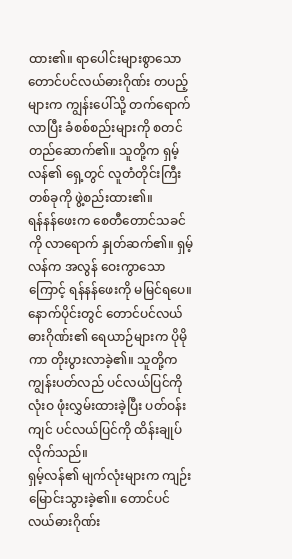ထား၏။ ရာပေါင်းများစွာသော တောင်ပင်လယ်ဓားဂိုဏ်း တပည့်များက ကျွန်းပေါ်သို့ တက်ရောက်လာပြီး ခံစစ်စည်းများကို စတင် တည်ဆောက်၏။ သူတို့က ရှမ့်လန်၏ ရှေ့တွင် လူတံတိုင်းကြီး တစ်ခုကို ဖွဲ့စည်းထား၏။
ရန်နန်ဖေးက စေတီတောင်သခင်ကို လာရောက် နှုတ်ဆက်၏။ ရှမ့်လန်က အလွန် ဝေးကွာသောကြောင့် ရန်နန်ဖေးကို မမြင်ရပေ။
နောက်ပိုင်းတွင် တောင်ပင်လယ်ဓားဂိုဏ်း၏ ရေယာဉ်များက ပိုမိုကာ တိုးပွားလာခဲ့၏။ သူတို့က ကျွန်းပတ်လည် ပင်လယ်ပြင်ကို လုံးဝ ဖုံးလွှမ်းထားခဲ့ပြီး ပတ်ဝန်းကျင် ပင်လယ်ပြင်ကို ထိန်းချုပ်လိုက်သည်။
ရှမ့်လန်၏ မျက်လုံးများက ကျဉ်းမြောင်းသွားခဲ့၏။ တောင်ပင်လယ်ဓားဂိုဏ်း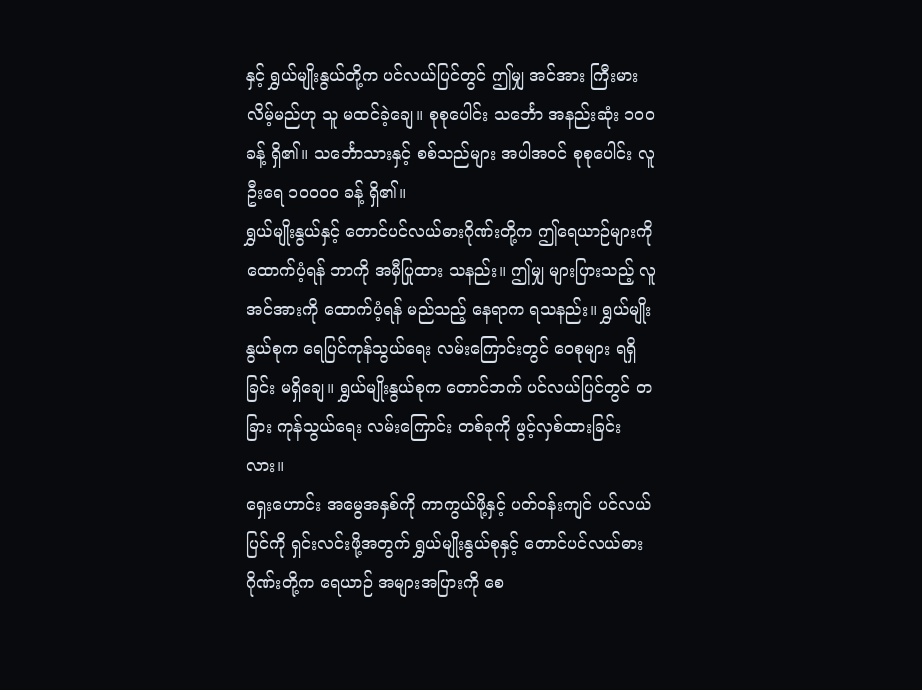နှင့် ရွှယ်မျိုးနွယ်တို့က ပင်လယ်ပြင်တွင် ဤမျှ အင်အား ကြီးမားလိမ့်မည်ဟု သူ မထင်ခဲ့ချေ။ စုစုပေါင်း သင်္ဘော အနည်းဆုံး ၁၀၀ ခန့် ရှိ၏။ သင်္ဘောသားနှင့် စစ်သည်များ အပါအဝင် စုစုပေါင်း လူဦးရေ ၁၀၀၀၀ ခန့် ရှိ၏။
ရွှယ်မျိုးနွယ်နှင့် တောင်ပင်လယ်ဓားဂိုဏ်းတို့က ဤရေယာဉ်များကို ထောက်ပံ့ရန် ဘာကို အမှီပြုထား သနည်း။ ဤမျှ များပြားသည့် လူအင်အားကို ထောက်ပံ့ရန် မည်သည့် နေရာက ရသနည်း။ ရွှယ်မျိုးနွယ်စုက ရေပြင်ကုန်သွယ်ရေး လမ်းကြောင်းတွင် ဝေစုများ ရရှိခြင်း မရှိချေ။ ရွှယ်မျိုးနွယ်စုက တောင်ဘက် ပင်လယ်ပြင်တွင် တခြား ကုန်သွယ်ရေး လမ်းကြောင်း တစ်ခုကို ဖွင့်လှစ်ထားခြင်းလား။
ရှေးဟောင်း အမွေအနှစ်ကို ကာကွယ်ဖို့နှင့် ပတ်ဝန်းကျင် ပင်လယ်ပြင်ကို ရှင်းလင်းဖို့အတွက် ရွှယ်မျိုးနွယ်စုနှင့် တောင်ပင်လယ်ဓားဂိုဏ်းတို့က ရေယာဉ် အများအပြားကို စေ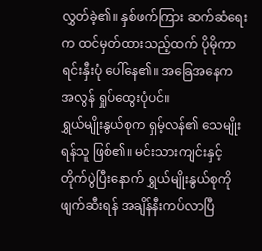လွှတ်ခဲ့၏။ နှစ်ဖက်ကြား ဆက်ဆံရေးက ထင်မှတ်ထားသည့်ထက် ပိုမိုကာ ရင်းနှီးပုံ ပေါ်နေ၏။ အခြေအနေက အလွန် ရှုပ်ထွေးပုံပင်။
ရွှယ်မျိုးနွယ်စုက ရှမ့်လန်၏ သေမျိုးရန်သူ ဖြစ်၏။ မင်းသားကျင်းနှင့် တိုက်ပွဲပြီးနောက် ရွှယ်မျိုးနွယ်စုကို ဖျက်ဆီးရန် အချိန်နီးကပ်လာပြီ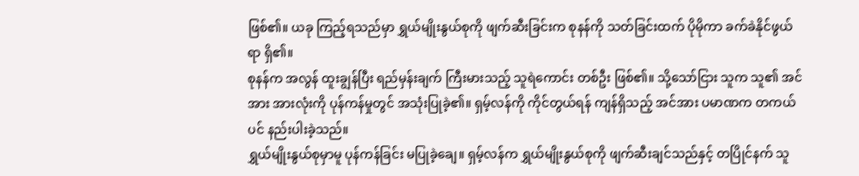ဖြစ်၏။ ယခု ကြည့်ရသည်မှာ ရွှယ်မျိုးနွယ်စုကို ဖျက်ဆီးခြင်းက စုနန်ကို သတ်ခြင်းထက် ပိုမိုကာ ခက်ခဲနိုင်ဖွယ်ရာ ရှိ၏။
စုနန်က အလွန် ထူးချွန်ပြီး ရည်မှန်းချက် ကြီးမားသည့် သူရဲကောင်း တစ်ဦး ဖြစ်၏။ သို့သော်ငြား သူက သူ၏ အင်အား အားလုံးကို ပုန်ကန်မှုတွင် အသုံးပြုခဲ့၏။ ရှမ့်လန်ကို ကိုင်တွယ်ရန် ကျန်ရှိသည့် အင်အား ပမာဏက တကယ်ပင် နည်းပါးခဲ့သည်။
ရွှယ်မျိုးနွယ်စုမှာမူ ပုန်ကန်ခြင်း မပြုခဲ့ချေ။ ရှမ့်လန်က ရွှယ်မျိုးနွယ်စုကို ဖျက်ဆီးချင်သည်နှင့် တပြိုင်နက် သူ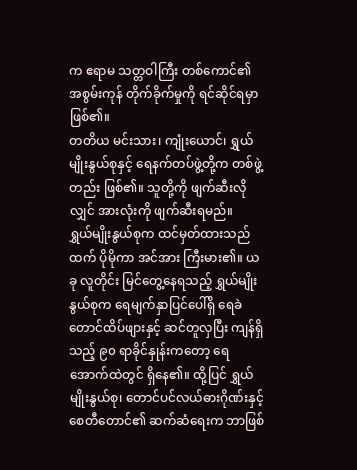က ဧရာမ သတ္တဝါကြီး တစ်ကောင်၏ အစွမ်းကုန် တိုက်ခိုက်မှုကို ရင်ဆိုင်ရမှာ ဖြစ်၏။
တတိယ မင်းသား၊ ကျုံးယောင်၊ ရွှယ်မျိုးနွယ်စုနှင့် ရေနက်တပ်ဖွဲ့တို့က တစ်ဖွဲ့တည်း ဖြစ်၏။ သူတို့ကို ဖျက်ဆီးလိုလျှင် အားလုံးကို ဖျက်ဆီးရမည်။
ရွှယ်မျိုးနွယ်စုက ထင်မှတ်ထားသည်ထက် ပိုမိုကာ အင်အား ကြီးမား၏။ ယခု လူတိုင်း မြင်တွေ့နေရသည့် ရွှယ်မျိုးနွယ်စုက ရေမျက်နှာပြင်ပေါ်ရှိ ရေခဲတောင်ထိပ်ဖျားနှင့် ဆင်တူလှပြီး ကျန်ရှိသည့် ၉၀ ရာခိုင်နှုန်းကတော့ ရေအောက်ထဲတွင် ရှိနေ၏။ ထို့ပြင် ရွှယ်မျိုးနွယ်စု၊ တောင်ပင်လယ်ဓားဂိုဏ်းနှင့် စေတီတောင်၏ ဆက်ဆံရေးက ဘာဖြစ်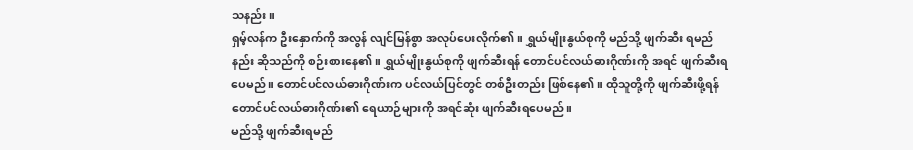သနည်း။
ရှမ့်လန်က ဦးနှောက်ကို အလွန် လျင်မြန်စွာ အလုပ်ပေးလိုက်၏။ ရွှယ်မျိုးနွယ်စုကို မည်သို့ ဖျက်ဆီး ရမည်နည်း ဆိုသည်ကို စဉ်းစားနေ၏။ ရွှယ်မျိုးနွယ်စုကို ဖျက်ဆီးရန် တောင်ပင်လယ်ဓားဂိုဏ်းကို အရင် ဖျက်ဆီးရပေမည်။ တောင်ပင်လယ်ဓားဂိုဏ်းက ပင်လယ်ပြင်တွင် တစ်ဦးတည်း ဖြစ်နေ၏။ ထိုသူတို့ကို ဖျက်ဆီးဖို့ရန် တောင်ပင်လယ်ဓားဂိုဏ်း၏ ရေယာဉ်များကို အရင်ဆုံး ဖျက်ဆီးရပေမည်။
မည်သို့ ဖျက်ဆီးရမည်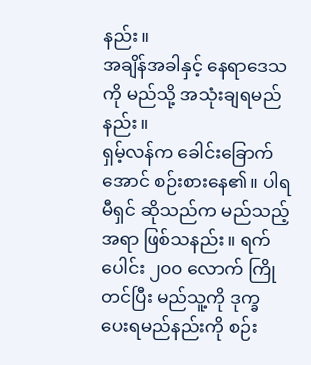နည်း။
အချိန်အခါနှင့် နေရာဒေသကို မည်သို့ အသုံးချရမည်နည်း။
ရှမ့်လန်က ခေါင်းခြောက်အောင် စဉ်းစားနေ၏။ ပါရမီရှင် ဆိုသည်က မည်သည့်အရာ ဖြစ်သနည်း။ ရက်ပေါင်း ၂၀၀ လောက် ကြိုတင်ပြီး မည်သူ့ကို ဒုက္ခ ပေးရမည်နည်းကို စဉ်း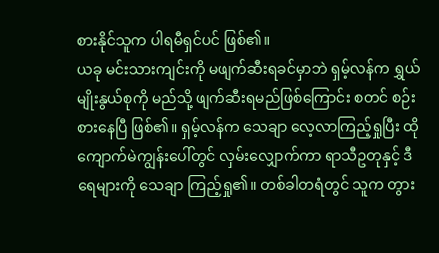စားနိုင်သူက ပါရမီရှင်ပင် ဖြစ်၏။
ယခု မင်းသားကျင်းကို မဖျက်ဆီးရခင်မှာဘဲ ရှမ့်လန်က ရွှယ်မျိုးနွယ်စုကို မည်သို့ ဖျက်ဆီးရမည်ဖြစ်ကြောင်း စတင် စဉ်းစားနေပြီ ဖြစ်၏။ ရှမ့်လန်က သေချာ လေ့လာကြည့်ရှုပြီး ထိုကျောက်မဲကျွန်းပေါ်တွင် လှမ်းလျှောက်ကာ ရာသီဥတုနှင့် ဒီရေများကို သေချာ ကြည့်ရှု၏။ တစ်ခါတရံတွင် သူက တွား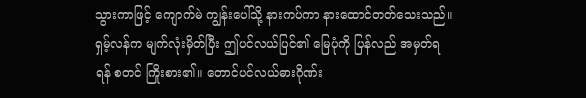သွားကာဖြင့် ကျောက်မဲ ကျွန်းပေါ်သို့ နားကပ်ကာ နားထောင်တတ်သေးသည်။
ရှမ့်လန်က မျက်လုံးမှိတ်ပြီး ဤပင်လယ်ပြင်၏ မြေပုံကို ပြန်လည် အမှတ်ရရန် စတင် ကြိုးစား၏။ တောင်ပင်လယ်ဓားဂိုဏ်း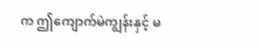က ဤကျောက်မဲကျွန်းနှင့် မ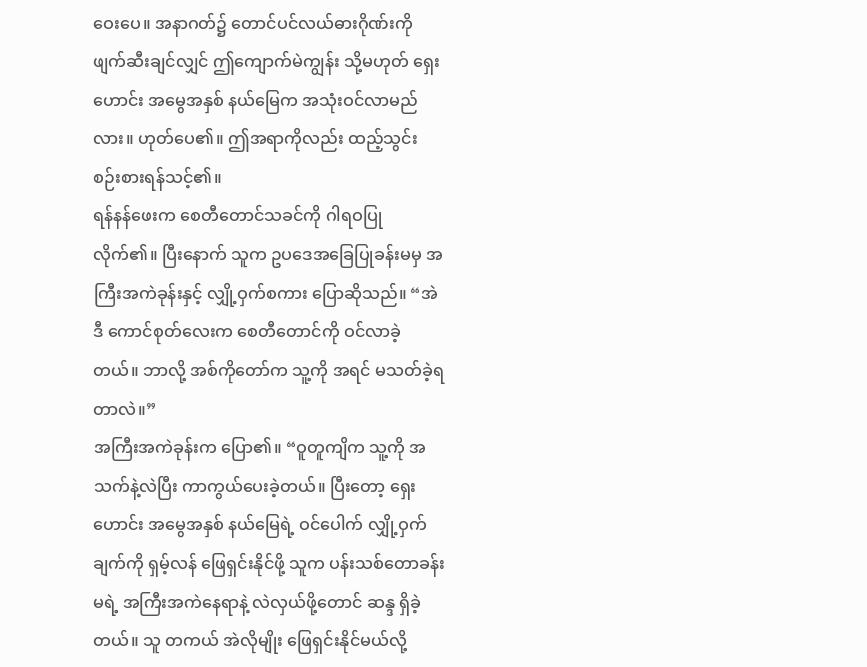ဝေးပေ။ အနာဂတ်၌ တောင်ပင်လယ်ဓားဂိုဏ်းကို ဖျက်ဆီးချင်လျှင် ဤကျောက်မဲကျွန်း သို့မဟုတ် ရှေးဟောင်း အမွေအနှစ် နယ်မြေက အသုံးဝင်လာမည်လား။ ဟုတ်ပေ၏။ ဤအရာကိုလည်း ထည့်သွင်း စဉ်းစားရန်သင့်၏။
ရန်နန်ဖေးက စေတီတောင်သခင်ကို ဂါရဝပြုလိုက်၏။ ပြီးနောက် သူက ဥပဒေအခြေပြုခန်းမမှ အကြီးအကဲခုန်းနှင့် လျှို့ဝှက်စကား ပြောဆိုသည်။ “အဲဒီ ကောင်စုတ်လေးက စေတီတောင်ကို ဝင်လာခဲ့တယ်။ ဘာလို့ အစ်ကိုတော်က သူ့ကို အရင် မသတ်ခဲ့ရတာလဲ။”
အကြီးအကဲခုန်းက ပြော၏။ “ဝူတူကျိက သူ့ကို အသက်နဲ့လဲပြီး ကာကွယ်ပေးခဲ့တယ်။ ပြီးတော့ ရှေးဟောင်း အမွေအနှစ် နယ်မြေရဲ့ ဝင်ပေါက် လျှို့ဝှက်ချက်ကို ရှမ့်လန် ဖြေရှင်းနိုင်ဖို့ သူက ပန်းသစ်တောခန်းမရဲ့ အကြီးအကဲနေရာနဲ့ လဲလှယ်ဖို့တောင် ဆန္ဒ ရှိခဲ့တယ်။ သူ တကယ် အဲလိုမျိုး ဖြေရှင်းနိုင်မယ်လို့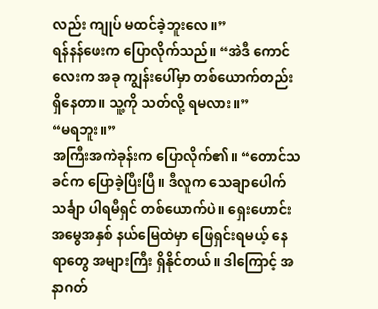လည်း ကျုပ် မထင်ခဲ့ဘူးလေ။”
ရန်နန်ဖေးက ပြောလိုက်သည်။ “အဲဒီ ကောင်လေးက အခု ကျွန်းပေါ်မှာ တစ်ယောက်တည်း ရှိနေတာ။ သူ့ကို သတ်လို့ ရမလား။”
“မရဘူး။”
အကြီးအကဲခုန်းက ပြောလိုက်၏။ “တောင်သခင်က ပြောခဲ့ပြီးပြီ။ ဒီလူက သေချာပေါက် သင်္ချာ ပါရမီရှင် တစ်ယောက်ပဲ။ ရှေးဟောင်းအမွေအနှစ် နယ်မြေထဲမှာ ဖြေရှင်းရမယ့် နေရာတွေ အများကြီး ရှိနိုင်တယ်။ ဒါကြောင့် အနာဂတ်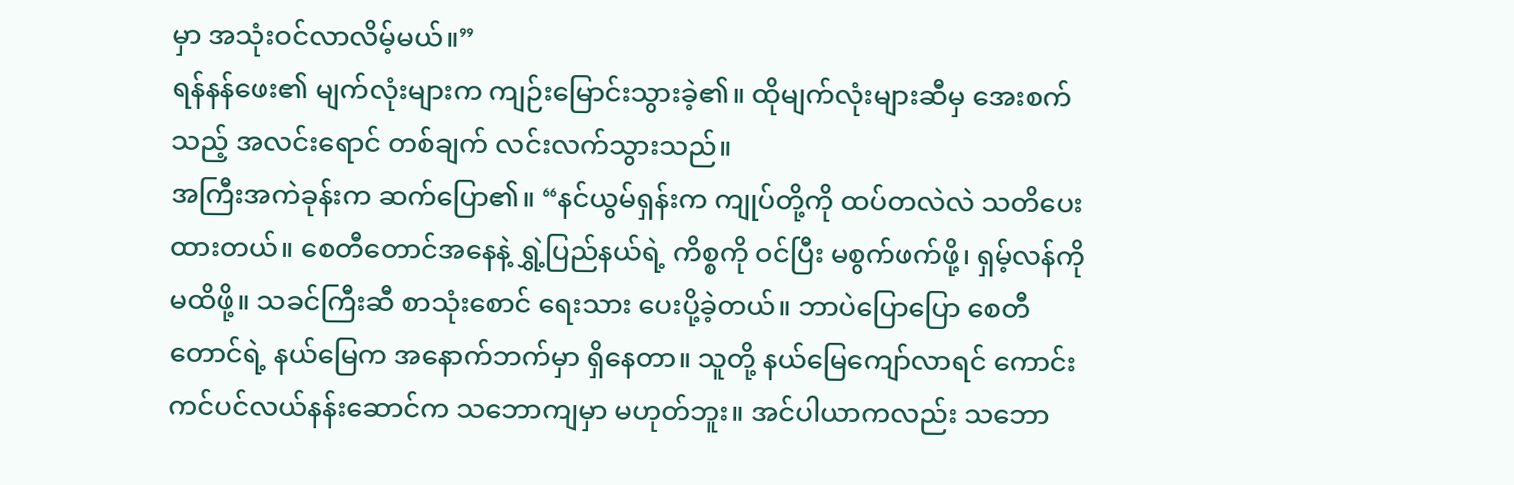မှာ အသုံးဝင်လာလိမ့်မယ်။”
ရန်နန်ဖေး၏ မျက်လုံးများက ကျဉ်းမြောင်းသွားခဲ့၏။ ထိုမျက်လုံးများဆီမှ အေးစက်သည့် အလင်းရောင် တစ်ချက် လင်းလက်သွားသည်။
အကြီးအကဲခုန်းက ဆက်ပြော၏။ “နင်ယွမ်ရှန်းက ကျုပ်တို့ကို ထပ်တလဲလဲ သတိပေးထားတယ်။ စေတီတောင်အနေနဲ့ ရွှဲ့ပြည်နယ်ရဲ့ ကိစ္စကို ဝင်ပြီး မစွက်ဖက်ဖို့၊ ရှမ့်လန်ကို မထိဖို့။ သခင်ကြီးဆီ စာသုံးစောင် ရေးသား ပေးပို့ခဲ့တယ်။ ဘာပဲပြောပြော စေတီတောင်ရဲ့ နယ်မြေက အနောက်ဘက်မှာ ရှိနေတာ။ သူတို့ နယ်မြေကျော်လာရင် ကောင်းကင်ပင်လယ်နန်းဆောင်က သဘောကျမှာ မဟုတ်ဘူး။ အင်ပါယာကလည်း သဘော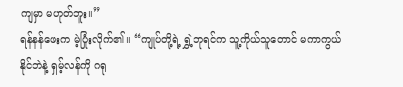ကျမှာ မဟုတ်ဘူး။”
ရန်နန်ဖေးက မဲ့ပြုံးလိုက်၏။ “ကျုပ်တို့ရဲ့ ရွှဲ့ဘုရင်က သူ့ကိုယ်သူတောင် မကာကွယ်နိုင်ဘဲနဲ့ ရှမ့်လန်ကို ဂရု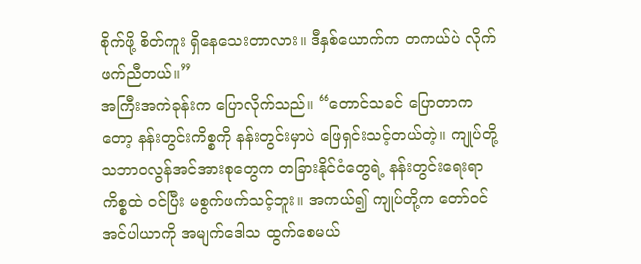စိုက်ဖို့ စိတ်ကူး ရှိနေသေးတာလား။ ဒီနှစ်ယောက်က တကယ်ပဲ လိုက်ဖက်ညီတယ်။”
အကြီးအကဲခုန်းက ပြောလိုက်သည်။ “တောင်သခင် ပြောတာကတော့ နန်းတွင်းကိစ္စကို နန်းတွင်းမှာပဲ ဖြေရှင်းသင့်တယ်တဲ့။ ကျုပ်တို့ သဘာဝလွန်အင်အားစုတွေက တခြားနိုင်ငံတွေရဲ့ နန်းတွင်းရေးရာကိစ္စထဲ ဝင်ပြီး မစွက်ဖက်သင့်ဘူး။ အကယ်၍ ကျုပ်တို့က တော်ဝင်အင်ပါယာကို အမျက်ဒေါသ ထွက်စေမယ်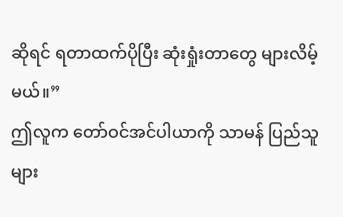ဆိုရင် ရတာထက်ပိုပြီး ဆုံးရှုံးတာတွေ များလိမ့်မယ်။”
ဤလူက တော်ဝင်အင်ပါယာကို သာမန် ပြည်သူများ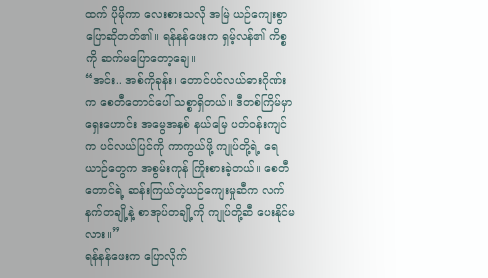ထက် ပိုမိုကာ လေးစားသလို အမြဲ ယဉ်ကျေးစွာ ပြောဆိုတတ်၏။ ရန်နန်ဖေးက ရှမ့်လန်၏ ကိစ္စကို ဆက်မပြောတော့ချေ။
“အင်း.. အစ်ကိုခုန်း၊ တောင်ပင်လယ်ဓားဂိုဏ်းက စေတီတောင်ပေါ် သစ္စာရှိတယ်။ ဒီတစ်ကြိမ်မှာ ရှေးဟောင်း အမွေအနှစ် နယ်မြေ ပတ်ဝန်းကျင်က ပင်လယ်ပြင်ကို ကာကွယ်ဖို့ ကျုပ်တို့ရဲ့ ရေယာဉ်တွေက အစွမ်းကုန် ကြိုးစားခဲ့တယ်။ စေတီတောင်ရဲ့ ဆန်းကြယ်တဲ့ယဉ်ကျေးမှုဆီက လက်နက်တချို့နဲ့ စာအုပ်တချို့ကို ကျုပ်တို့ဆီ ပေးနိုင်မလား။”
ရန်နန်ဖေးက ပြောလိုက်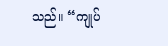သည်။ “ကျုပ်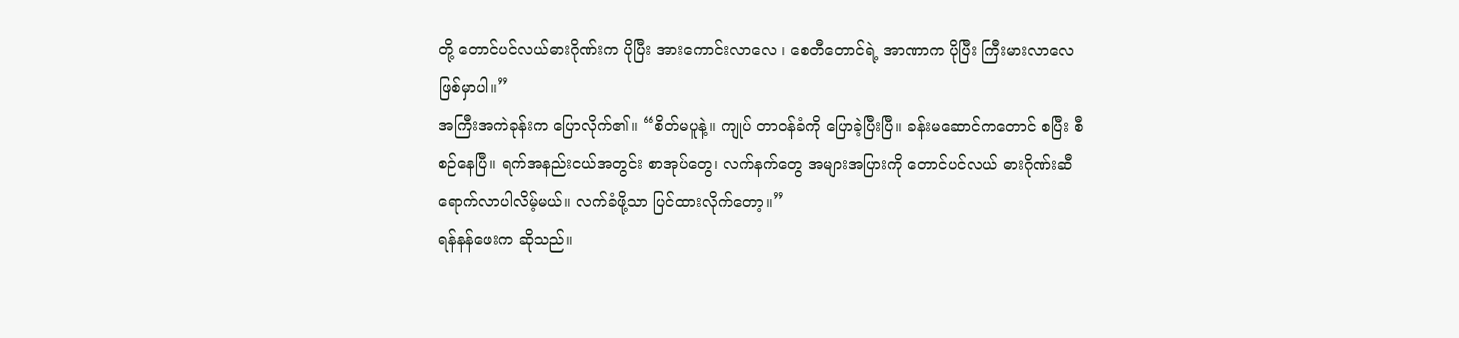တို့ တောင်ပင်လယ်ဓားဂိုဏ်းက ပိုပြီး အားကောင်းလာလေ ၊ စေတီတောင်ရဲ့ အာဏာက ပိုပြီး ကြီးမားလာလေ ဖြစ်မှာပါ။”
အကြီးအကဲခုန်းက ပြောလိုက်၏။ “စိတ်မပူနဲ့။ ကျုပ် တာဝန်ခံကို ပြောခဲ့ပြီးပြီ။ ခန်းမဆောင်ကတောင် စပြီး စီစဉ်နေပြီ။ ရက်အနည်းငယ်အတွင်း စာအုပ်တွေ၊ လက်နက်တွေ အများအပြားကို တောင်ပင်လယ် ဓားဂိုဏ်းဆီ ရောက်လာပါလိမ့်မယ်။ လက်ခံဖို့သာ ပြင်ထားလိုက်တော့။”
ရန်နန်ဖေးက ဆိုသည်။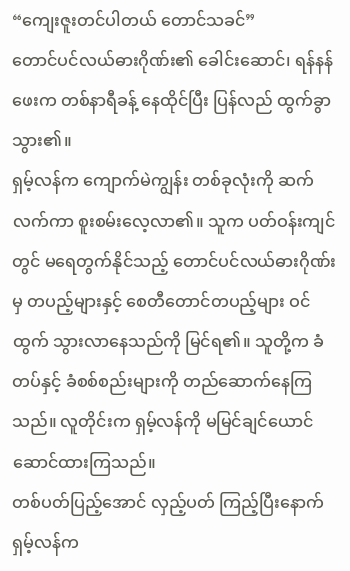“ကျေးဇူးတင်ပါတယ် တောင်သခင်”
တောင်ပင်လယ်ဓားဂိုဏ်း၏ ခေါင်းဆောင်၊ ရန်နန်ဖေးက တစ်နာရီခန့် နေထိုင်ပြီး ပြန်လည် ထွက်ခွာသွား၏။
ရှမ့်လန်က ကျောက်မဲကျွန်း တစ်ခုလုံးကို ဆက်လက်ကာ စူးစမ်းလေ့လာ၏။ သူက ပတ်ဝန်းကျင်တွင် မရေတွက်နိုင်သည့် တောင်ပင်လယ်ဓားဂိုဏ်းမှ တပည့်များနှင့် စေတီတောင်တပည့်များ ဝင်ထွက် သွားလာနေသည်ကို မြင်ရ၏။ သူတို့က ခံတပ်နှင့် ခံစစ်စည်းများကို တည်ဆောက်နေကြသည်။ လူတိုင်းက ရှမ့်လန်ကို မမြင်ချင်ယောင် ဆောင်ထားကြသည်။
တစ်ပတ်ပြည့်အောင် လှည့်ပတ် ကြည့်ပြီးနောက် ရှမ့်လန်က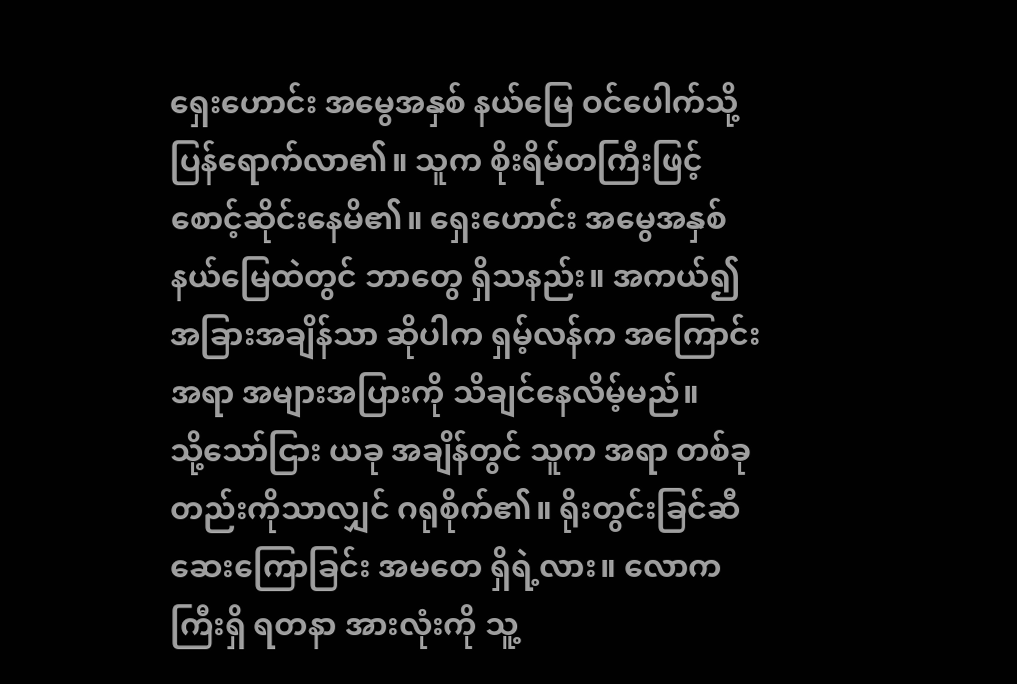ရှေးဟောင်း အမွေအနှစ် နယ်မြေ ဝင်ပေါက်သို့ ပြန်ရောက်လာ၏။ သူက စိုးရိမ်တကြီးဖြင့် စောင့်ဆိုင်းနေမိ၏။ ရှေးဟောင်း အမွေအနှစ် နယ်မြေထဲတွင် ဘာတွေ ရှိသနည်း။ အကယ်၍ အခြားအချိန်သာ ဆိုပါက ရှမ့်လန်က အကြောင်းအရာ အများအပြားကို သိချင်နေလိမ့်မည်။
သို့သော်ငြား ယခု အချိန်တွင် သူက အရာ တစ်ခုတည်းကိုသာလျှင် ဂရုစိုက်၏။ ရိုးတွင်းခြင်ဆီ ဆေးကြောခြင်း အမတေ ရှိရဲ့လား။ လောကကြီးရှိ ရတနာ အားလုံးကို သူ့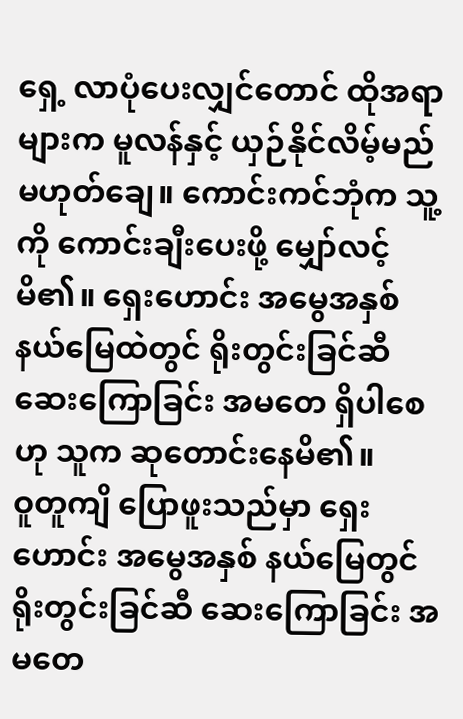ရှေ့ လာပုံပေးလျှင်တောင် ထိုအရာများက မူလန်နှင့် ယှဉ်နိုင်လိမ့်မည် မဟုတ်ချေ။ ကောင်းကင်ဘုံက သူ့ကို ကောင်းချီးပေးဖို့ မျှော်လင့်မိ၏။ ရှေးဟောင်း အမွေအနှစ် နယ်မြေထဲတွင် ရိုးတွင်းခြင်ဆီ ဆေးကြောခြင်း အမတေ ရှိပါစေဟု သူက ဆုတောင်းနေမိ၏။
ဝူတူကျိ ပြောဖူးသည်မှာ ရှေးဟောင်း အမွေအနှစ် နယ်မြေတွင် ရိုးတွင်းခြင်ဆီ ဆေးကြောခြင်း အမတေ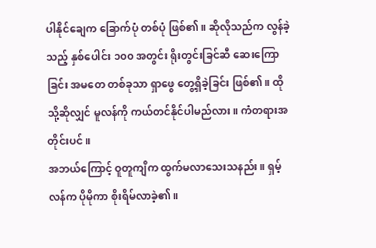ပါနိုင်ချေက ခြောက်ပုံ တစ်ပုံ ဖြစ်၏။ ဆိုလိုသည်က လွန်ခဲ့သည့် နှစ်ပေါင်း ၁၀၀ အတွင်း ရိုးတွင်းခြင်ဆီ ဆေးကြောခြင်း အမတေ တစ်ခုသာ ရှာဖွေ တွေ့ရှိခဲ့ခြင်း ဖြစ်၏။ ထိုသို့ဆိုလျှင် မူလန်ကို ကယ်တင်နိုင်ပါမည်လား။ ကံတရားအတိုင်းပင်။
အဘယ်ကြောင့် ဝူတူကျိက ထွက်မလာသေးသနည်း။ ရှမ့်လန်က ပိုမိုကာ စိုးရိမ်လာခဲ့၏။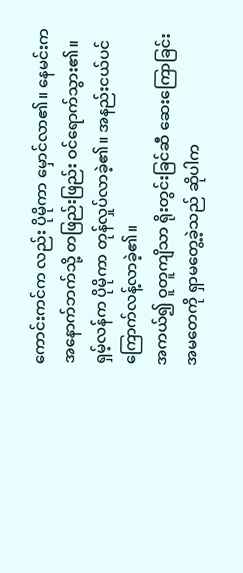ကောင်းကင်က လည်း ပိုမိုကာ မှောင်လာ၏။ နေမင်းက အနောက်ဘက်သို့ တဖြည်းဖြည်း ဝင်ရောက်သွား၏။ ရှမ့်လန်က ပိုမိုကာ တုန်လှုပ်လာခဲ့၏။ အနည်းငယ်ပင် ကြောက်လန့်လာခဲ့၏။
အကယ်၍ ဝူတူကျိသာ ရိုးတွင်းခြင်ဆီ ဆေးကြောခြင်း အမတေကို ရှာမတွေ့ခဲ့သည် ဆိုပါက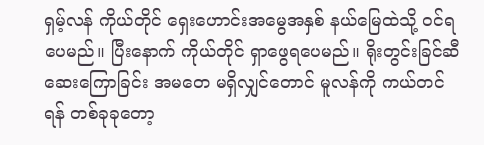ရှမ့်လန် ကိုယ်တိုင် ရှေးဟောင်းအမွေအနှစ် နယ်မြေထဲသို့ ဝင်ရပေမည်။ ပြီးနောက် ကိုယ်တိုင် ရှာဖွေရပေမည်။ ရိုးတွင်းခြင်ဆီ ဆေးကြောခြင်း အမတေ မရှိလျှင်တောင် မူလန်ကို ကယ်တင်ရန် တစ်ခုခုတော့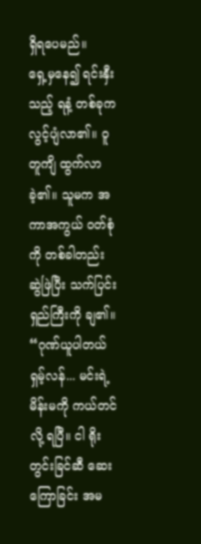ရှိရပေမည်။
ရှေ့မှနေ၍ ရင်းနှီးသည့် ရနံ့ တစ်ခုက လွင့်ပျံလာ၏။ ဝူတူကျိ ထွက်လာခဲ့၏။ သူမက အကာအကွယ် ဝတ်စုံကို တစ်ခါတည်း ဆွဲဖြဲပြီး သက်ပြင်းရှည်ကြီးကို ချ၏။
“ဂုဏ်ယူပါတယ် ရှမ့်လန်... မင်းရဲ့ မိန်းမကို ကယ်တင်လို့ ရပြီ။ ငါ ရိုးတွင်းခြင်ဆီ ဆေးကြောခြင်း အမ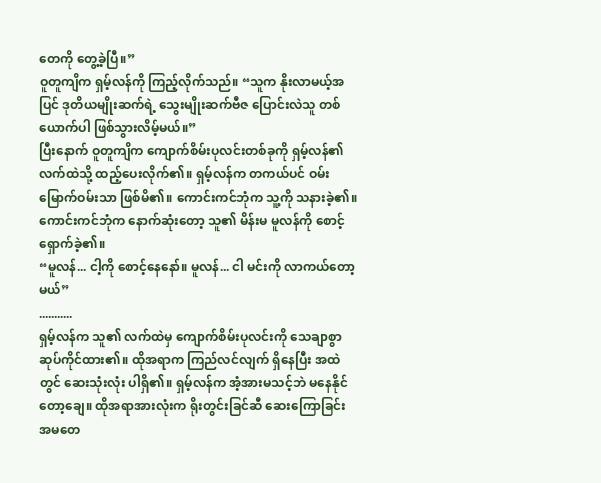တေကို တွေ့ခဲ့ပြီ။”
ဝူတူကျိက ရှမ့်လန်ကို ကြည့်လိုက်သည်။ “သူက နိုးလာမယ့်အပြင် ဒုတိယမျိုးဆက်ရဲ့ သွေးမျိုးဆက်ဗီဇ ပြောင်းလဲသူ တစ်ယောက်ပါ ဖြစ်သွားလိမ့်မယ်။”
ပြီးနောက် ဝူတူကျိက ကျောက်စိမ်းပုလင်းတစ်ခုကို ရှမ့်လန်၏ လက်ထဲသို့ ထည့်ပေးလိုက်၏။ ရှမ့်လန်က တကယ်ပင် ဝမ်းမြောက်ဝမ်းသာ ဖြစ်မိ၏။ ကောင်းကင်ဘုံက သူ့ကို သနားခဲ့၏။ ကောင်းကင်ဘုံက နောက်ဆုံးတော့ သူ၏ မိန်းမ မူလန်ကို စောင့်ရှောက်ခဲ့၏။
“မူလန်... ငါ့ကို စောင့်နေနော်။ မူလန်... ငါ မင်းကို လာကယ်တော့မယ်”
...........
ရှမ့်လန်က သူ၏ လက်ထဲမှ ကျောက်စိမ်းပုလင်းကို သေချာစွာ ဆုပ်ကိုင်ထား၏။ ထိုအရာက ကြည်လင်လျက် ရှိနေပြီး အထဲတွင် ဆေးသုံးလုံး ပါရှိ၏။ ရှမ့်လန်က အံ့အားမသင့်ဘဲ မနေနိုင်တော့ချေ။ ထိုအရာအားလုံးက ရိုးတွင်းခြင်ဆီ ဆေးကြောခြင်း အမတေ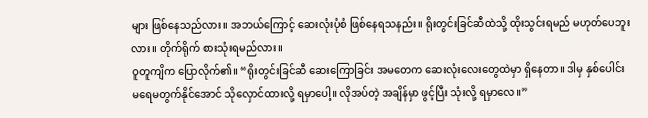များ ဖြစ်နေသည်လား။ အဘယ်ကြောင့် ဆေးလုံးပုံစံ ဖြစ်နေရသနည်း။ ရိုးတွင်းခြင်ဆီထဲသို့ ထိုးသွင်းရမည် မဟုတ်ပေဘူးလား။ တိုက်ရိုက် စားသုံးရမည်လား။
ဝူတူကျိက ပြောလိုက်၏။ “ရိုးတွင်းခြင်ဆီ ဆေးကြောခြင်း အမတေက ဆေးလုံးလေးတွေထဲမှာ ရှိနေတာ။ ဒါမှ နှစ်ပေါင်း မရေမတွက်နိုင်အောင် သိုလှောင်ထားလို့ ရမှာပေါ့။ လိုအပ်တဲ့ အချိန်မှာ ဖွင့်ပြီး သုံးလို့ ရမှာလေ။”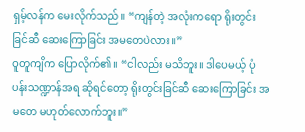ရှမ့်လန်က မေးလိုက်သည်။ “ကျန်တဲ့ အလုံးကရော ရိုးတွင်းခြင်ဆီ ဆေးကြောခြင်း အမတေပဲလား။”
ဝူတူကျိက ပြောလိုက်၏။ “ငါလည်း မသိဘူး။ ဒါပေမယ့် ပုံပန်းသဏ္ဍာန်အရ ဆိုရင်တော့ ရိုးတွင်းခြင်ဆီ ဆေးကြောခြင်း အမတေ မဟုတ်လောက်ဘူး။”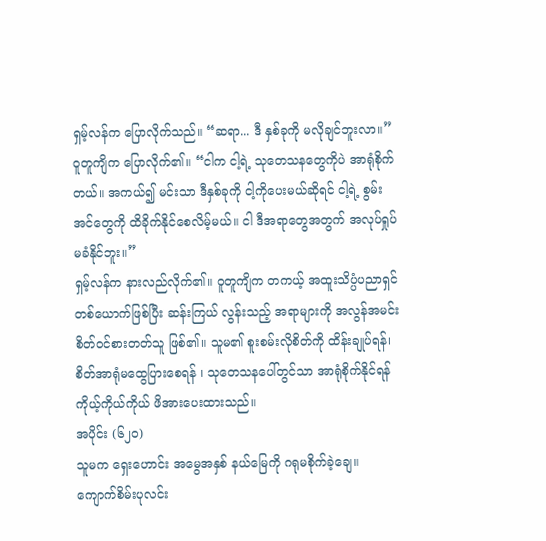ရှမ့်လန်က ပြောလိုက်သည်။ “ဆရာ... ဒီ နှစ်ခုကို မလိုချင်ဘူးလာ။”
ဝူတူကျိက ပြောလိုက်၏။ “ငါက ငါ့ရဲ့ သုတေသနတွေကိုပဲ အာရုံစိုက်တယ်။ အကယ်၍ မင်းသာ ဒီနှစ်ခုကို ငါ့ကိုပေးမယ်ဆိုရင် ငါ့ရဲ့ စွမ်းအင်တွေကို ထိခိုက်နိုင်စေလိမ့်မယ်။ ငါ ဒီအရာတွေအတွက် အလုပ်ရှုပ် မခံနိုင်ဘူး။”
ရှမ့်လန်က နားလည်လိုက်၏။ ဝူတူကျိက တကယ့် အထူးသိပ္ပံပညာရှင် တစ်ယောက်ဖြစ်ပြီး ဆန်းကြယ် လွန်းသည့် အရာများကို အလွန်အမင်း စိတ်ဝင်စားတတ်သူ ဖြစ်၏။ သူမ၏ စူးစမ်းလိုစိတ်ကို ထိန်းချုပ်ရန်၊ စိတ်အာရုံမထွေပြားစေရန် ၊ သုတေသနပေါ်တွင်သာ အာရုံစိုက်နိုင်ရန် ကိုယ့်ကိုယ်ကိုယ် ဖိအားပေးထားသည်။
အပိုင်း (၆၂၀)
သူမက ရှေးဟောင်း အမွေအနှစ် နယ်မြေကို ဂရုမစိုက်ခဲ့ချေ။ ကျောက်စိမ်းပုလင်း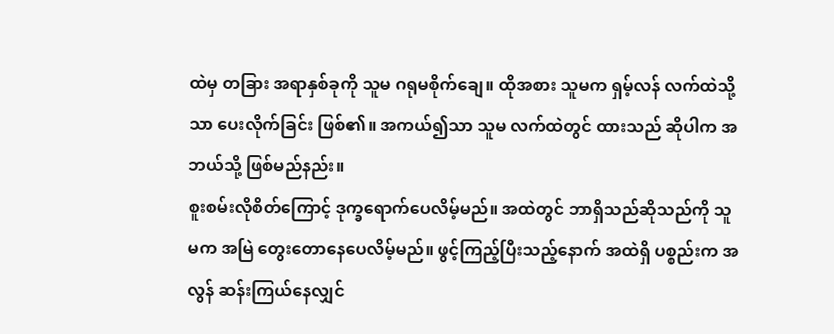ထဲမှ တခြား အရာနှစ်ခုကို သူမ ဂရုမစိုက်ချေ။ ထိုအစား သူမက ရှမ့်လန် လက်ထဲသို့သာ ပေးလိုက်ခြင်း ဖြစ်၏။ အကယ်၍သာ သူမ လက်ထဲတွင် ထားသည် ဆိုပါက အဘယ်သို့ ဖြစ်မည်နည်း။
စူးစမ်းလိုစိတ်ကြောင့် ဒုက္ခရောက်ပေလိမ့်မည်။ အထဲတွင် ဘာရှိသည်ဆိုသည်ကို သူမက အမြဲ တွေးတောနေပေလိမ့်မည်။ ဖွင့်ကြည့်ပြီးသည့်နောက် အထဲရှိ ပစ္စည်းက အလွန် ဆန်းကြယ်နေလျှင်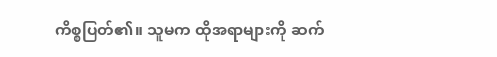ကိစ္စပြတ်၏။ သူမက ထိုအရာများကို ဆက်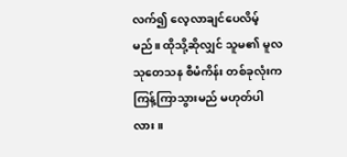လက်၍ လေ့လာချင်ပေလိမ့်မည်။ ထိုသို့ဆိုလျှင် သူမ၏ မူလ သုတေသန စီမံကိန်း တစ်ခုလုံးက ကြန့်ကြာသွားမည် မဟုတ်ပါလား။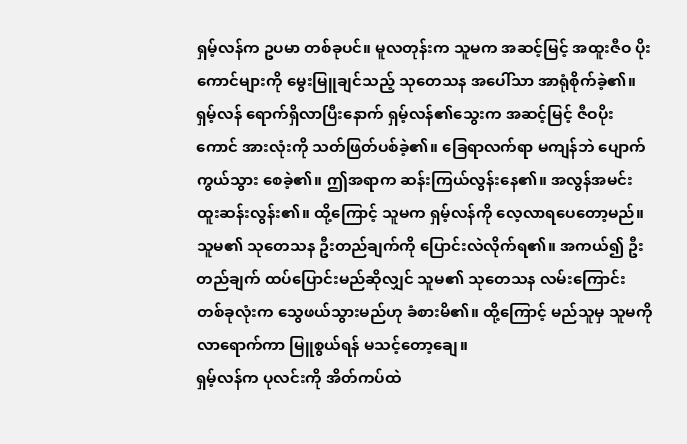ရှမ့်လန်က ဥပမာ တစ်ခုပင်။ မူလတုန်းက သူမက အဆင့်မြင့် အထူးဇီဝ ပိုးကောင်များကို မွေးမြူချင်သည့် သုတေသန အပေါ်သာ အာရုံစိုက်ခဲ့၏။
ရှမ့်လန် ရောက်ရှိလာပြီးနောက် ရှမ့်လန်၏သွေးက အဆင့်မြင့် ဇီဝပိုးကောင် အားလုံးကို သတ်ဖြတ်ပစ်ခဲ့၏။ ခြေရာလက်ရာ မကျန်ဘဲ ပျောက်ကွယ်သွား စေခဲ့၏။ ဤအရာက ဆန်းကြယ်လွန်းနေ၏။ အလွန်အမင်း ထူးဆန်းလွန်း၏။ ထို့ကြောင့် သူမက ရှမ့်လန်ကို လေ့လာရပေတော့မည်။ သူမ၏ သုတေသန ဦးတည်ချက်ကို ပြောင်းလဲလိုက်ရ၏။ အကယ်၍ ဦးတည်ချက် ထပ်ပြောင်းမည်ဆိုလျှင် သူမ၏ သုတေသန လမ်းကြောင်း တစ်ခုလုံးက သွေဖယ်သွားမည်ဟု ခံစားမိ၏။ ထို့ကြောင့် မည်သူမှ သူမကို လာရောက်ကာ မြူစွယ်ရန် မသင့်တော့ချေ။
ရှမ့်လန်က ပုလင်းကို အိတ်ကပ်ထဲ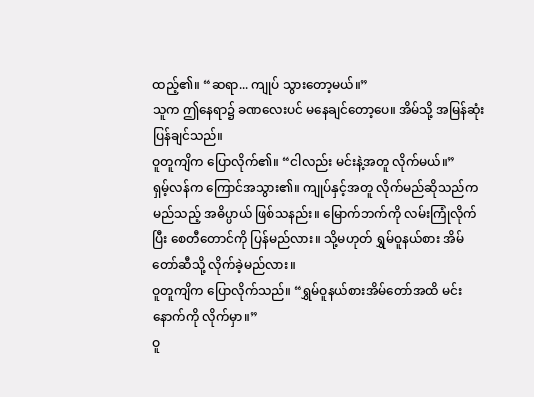ထည့်၏။ “ဆရာ... ကျုပ် သွားတော့မယ်။”
သူက ဤနေရာ၌ ခဏလေးပင် မနေချင်တော့ပေ။ အိမ်သို့ အမြန်ဆုံး ပြန်ချင်သည်။
ဝူတူကျိက ပြောလိုက်၏။ “ငါလည်း မင်းနဲ့အတူ လိုက်မယ်။”
ရှမ့်လန်က ကြောင်အသွား၏။ ကျုပ်နှင့်အတူ လိုက်မည်ဆိုသည်က မည်သည့် အဓိပ္ပာယ် ဖြစ်သနည်း။ မြောက်ဘက်ကို လမ်းကြုံလိုက်ပြီး စေတီတောင်ကို ပြန်မည်လား။ သို့မဟုတ် ရွှမ်ဝူနယ်စား အိမ်တော်ဆီသို့ လိုက်ခဲ့မည်လား။
ဝူတူကျိက ပြောလိုက်သည်။ “ရွှမ်ဝူနယ်စားအိမ်တော်အထိ မင်း နောက်ကို လိုက်မှာ။”
ဝူ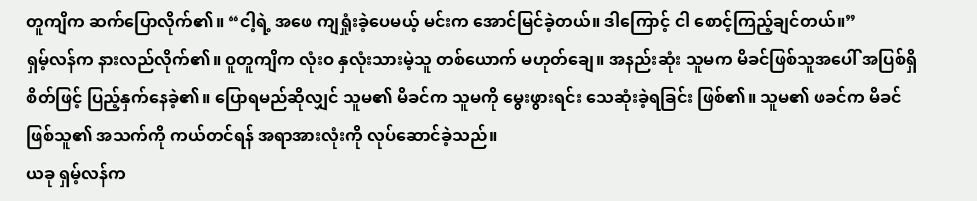တူကျိက ဆက်ပြောလိုက်၏။ “ငါ့ရဲ့ အဖေ ကျရှုံးခဲ့ပေမယ့် မင်းက အောင်မြင်ခဲ့တယ်။ ဒါကြောင့် ငါ စောင့်ကြည့်ချင်တယ်။”
ရှမ့်လန်က နားလည်လိုက်၏။ ဝူတူကျိက လုံးဝ နှလုံးသားမဲ့သူ တစ်ယောက် မဟုတ်ချေ။ အနည်းဆုံး သူမက မိခင်ဖြစ်သူအပေါ် အပြစ်ရှိစိတ်ဖြင့် ပြည့်နှက်နေခဲ့၏။ ပြောရမည်ဆိုလျှင် သူမ၏ မိခင်က သူမကို မွေးဖွားရင်း သေဆုံးခဲ့ရခြင်း ဖြစ်၏။ သူမ၏ ဖခင်က မိခင်ဖြစ်သူ၏ အသက်ကို ကယ်တင်ရန် အရာအားလုံးကို လုပ်ဆောင်ခဲ့သည်။
ယခု ရှမ့်လန်က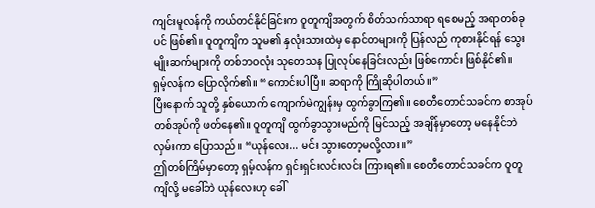ကျင်းမူလန်ကို ကယ်တင်နိုင်ခြင်းက ဝူတူကျိအတွက် စိတ်သက်သာရာ ရစေမည့် အရာတစ်ခုပင် ဖြစ်၏။ ဝူတူကျိက သူမ၏ နှလုံးသားထဲမှ နောင်တများကို ပြန်လည် ကုစားနိုင်ရန် သွေးမျိုးဆက်များကို တစ်ဘဝလုံး သုတေသန ပြုလုပ်နေခြင်းလည်း ဖြစ်ကောင်း ဖြစ်နိုင်၏။
ရှမ့်လန်က ပြောလိုက်၏။ “ကောင်းပါပြီ။ ဆရာကို ကြိုဆိုပါတယ်။”
ပြီးနောက် သူတို့ နှစ်ယောက် ကျောက်မဲကျွန်းမှ ထွက်ခွာကြ၏။ စေတီတောင်သခင်က စာအုပ်တစ်အုပ်ကို ဖတ်နေ၏။ ဝူတူကျိ ထွက်ခွာသွားမည်ကို မြင်သည့် အချိန်မှာတော့ မနေနိုင်ဘဲ လှမ်းကာ ပြောသည်။ “ယုန်လေး... မင်း သွားတော့မလို့လား။”
ဤတစ်ကြိမ်မှာတော့ ရှမ့်လန်က ရှင်းရှင်းလင်းလင်း ကြားရ၏။ စေတီတောင်သခင်က ဝူတူကျိလို့ မခေါ်ဘဲ ယုန်လေးဟု ခေါ်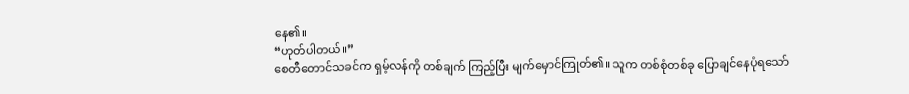နေ၏။
“ဟုတ်ပါတယ်။”
စေတီတောင်သခင်က ရှမ့်လန်ကို တစ်ချက် ကြည့်ပြီး မျက်မှောင်ကြုတ်၏။ သူက တစ်စုံတစ်ခု ပြောချင်နေပုံရသော်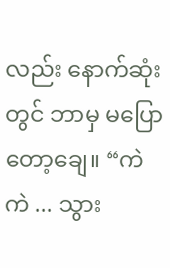လည်း နောက်ဆုံးတွင် ဘာမှ မပြောတော့ချေ။ “ကဲကဲ ... သွား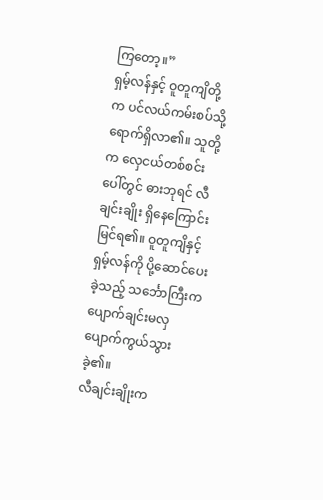ကြတော့။”
ရှမ့်လန်နှင့် ဝူတူကျိတို့က ပင်လယ်ကမ်းစပ်သို့ ရောက်ရှိလာ၏။ သူတို့က လှေငယ်တစ်စင်းပေါ်တွင် ဓားဘုရင် လီချင်းချိုး ရှိနေကြောင်း မြင်ရ၏။ ဝူတူကျိနှင့် ရှမ့်လန်ကို ပို့ဆောင်ပေးခဲ့သည့် သင်္ဘောကြီးက ပျောက်ချင်းမလှ ပျောက်ကွယ်သွားခဲ့၏။
လီချင်းချိုးက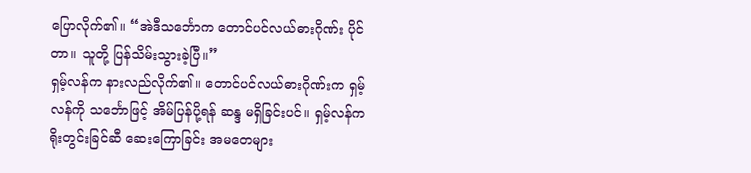ပြောလိုက်၏။ “အဲဒီသင်္ဘောက တောင်ပင်လယ်ဓားဂိုဏ်း ပိုင်တာ။ သူတို့ ပြန်သိမ်းသွားခဲ့ပြီ။”
ရှမ့်လန်က နားလည်လိုက်၏။ တောင်ပင်လယ်ဓားဂိုဏ်းက ရှမ့်လန်ကို သင်္ဘောဖြင့် အိမ်ပြန်ပို့ရန် ဆန္ဒ မရှိခြင်းပင်။ ရှမ့်လန်က ရိုးတွင်းခြင်ဆီ ဆေးကြောခြင်း အမတေများ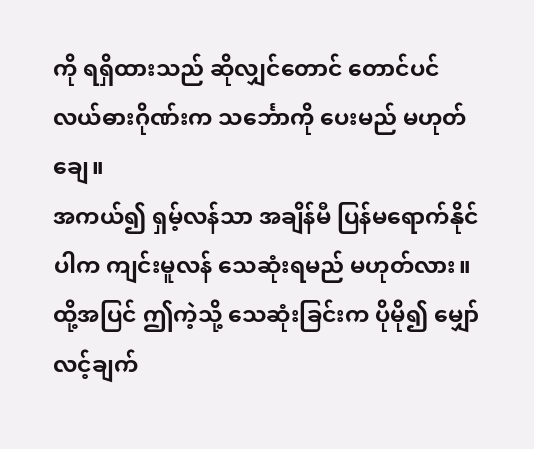ကို ရရှိထားသည် ဆိုလျှင်တောင် တောင်ပင်လယ်ဓားဂိုဏ်းက သင်္ဘောကို ပေးမည် မဟုတ်ချေ။
အကယ်၍ ရှမ့်လန်သာ အချိန်မီ ပြန်မရောက်နိုင်ပါက ကျင်းမူလန် သေဆုံးရမည် မဟုတ်လား။ ထို့အပြင် ဤကဲ့သို့ သေဆုံးခြင်းက ပိုမို၍ မျှော်လင့်ချက်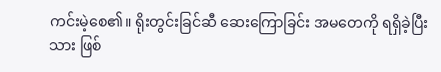ကင်းမဲ့စေ၏။ ရိုးတွင်းခြင်ဆီ ဆေးကြောခြင်း အမတေကို ရရှိခဲ့ပြီးသား ဖြစ်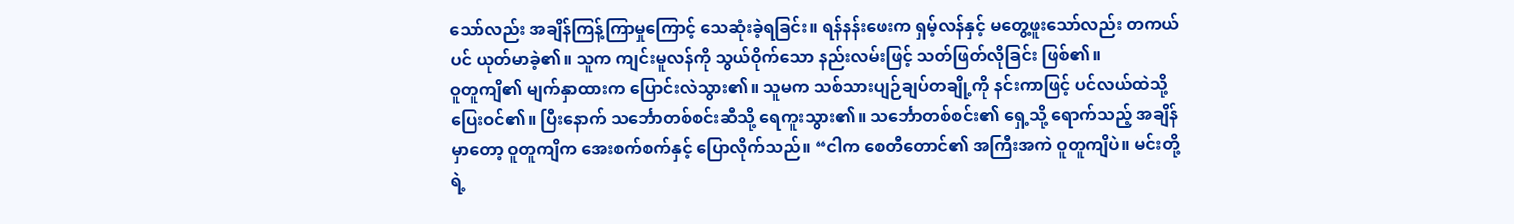သော်လည်း အချိန်ကြန့်ကြာမှုကြောင့် သေဆုံးခဲ့ရခြင်း။ ရန်နန်းဖေးက ရှမ့်လန်နှင့် မတွေ့ဖူးသော်လည်း တကယ်ပင် ယုတ်မာခဲ့၏။ သူက ကျင်းမူလန်ကို သွယ်ဝိုက်သော နည်းလမ်းဖြင့် သတ်ဖြတ်လိုခြင်း ဖြစ်၏။
ဝူတူကျိ၏ မျက်နှာထားက ပြောင်းလဲသွား၏။ သူမက သစ်သားပျဉ်ချပ်တချို့ကို နင်းကာဖြင့် ပင်လယ်ထဲသို့ ပြေးဝင်၏။ ပြီးနောက် သင်္ဘောတစ်စင်းဆီသို့ ရေကူးသွား၏။ သင်္ဘောတစ်စင်း၏ ရှေ့သို့ ရောက်သည့် အချိန်မှာတော့ ဝူတူကျိက အေးစက်စက်နှင့် ပြောလိုက်သည်။ “ငါက စေတီတောင်၏ အကြီးအကဲ ဝူတူကျိပဲ။ မင်းတို့ရဲ့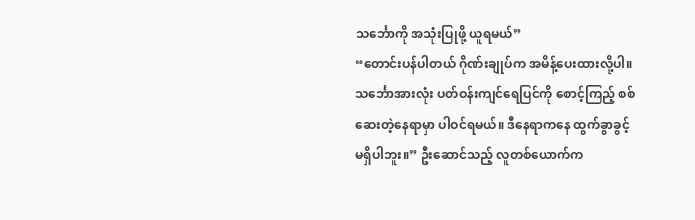သင်္ဘောကို အသုံးပြုဖို့ ယူရမယ်”
“တောင်းပန်ပါတယ် ဂိုဏ်းချုပ်က အမိန့်ပေးထားလို့ပါ။ သင်္ဘောအားလုံး ပတ်ဝန်းကျင်ရေပြင်ကို စောင့်ကြည့် စစ်ဆေးတဲ့နေရာမှာ ပါဝင်ရမယ်။ ဒီနေရာကနေ ထွက်ခွာခွင့် မရှိပါဘူး။” ဦးဆောင်သည့် လူတစ်ယောက်က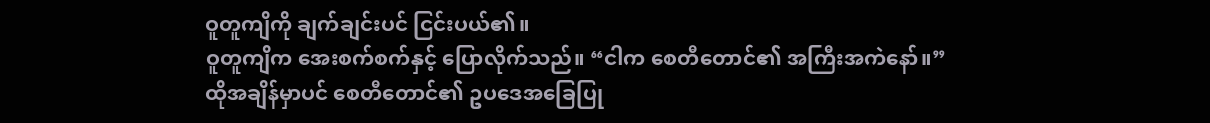ဝူတူကျိကို ချက်ချင်းပင် ငြင်းပယ်၏။
ဝူတူကျိက အေးစက်စက်နှင့် ပြောလိုက်သည်။ “ငါက စေတီတောင်၏ အကြီးအကဲနော်။”
ထိုအချိန်မှာပင် စေတီတောင်၏ ဥပဒေအခြေပြု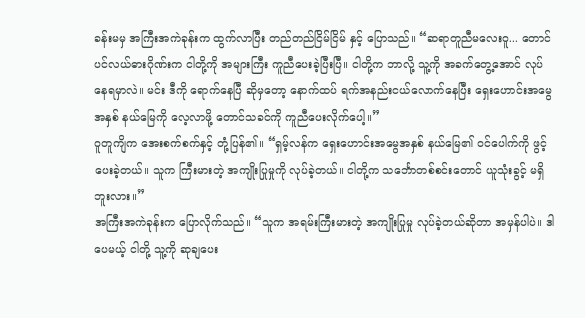ခန်းမမှ အကြီးအကဲခုန်းက ထွက်လာပြီး တည်တည်ငြိမ်ငြိမ် နှင့် ပြောသည်။ “ဆရာတူညီမလေးဝူ... တောင်ပင်လယ်ဓားဂိုဏ်းက ငါတို့ကို အများကြီး ကူညီပေးခဲ့ပြီးပြီ။ ငါတို့က ဘာလို့ သူ့ကို အခက်တွေ့အောင် လုပ်နေရမှာလဲ။ မင်း ဒီကို ရောက်နေပြီ ဆိုမှတော့ နောက်ထပ် ရက်အနည်းငယ်လောက်နေပြီး ရှေးဟောင်းအမွေအနှစ် နယ်မြေကို လေ့လာဖို့ တောင်သခင်ကို ကူညီပေးလိုက်ပေါ့။”
ဝူတူကျိက အေးစက်စက်နှင့် တုံ့ပြန်၏။ “ရှမ့်လန်က ရှေးဟောင်းအမွေအနှစ် နယ်မြေ၏ ဝင်ပေါက်ကို ဖွင့်ပေးခဲ့တယ်။ သူက ကြီးမားတဲ့ အကျိုးပြုမှုကို လုပ်ခဲ့တယ်။ ငါတို့က သင်္ဘောတစ်စင်းတောင် ယူသုံးခွင့် မရှိဘူးလား။”
အကြီးအကဲခုန်းက ပြောလိုက်သည်။ “သူက အရမ်းကြီးမားတဲ့ အကျိုးပြုမှု လုပ်ခဲ့တယ်ဆိုတာ အမှန်ပါပဲ။ ဒါပေမယ့် ငါတို့ သူ့ကို ဆုချပေး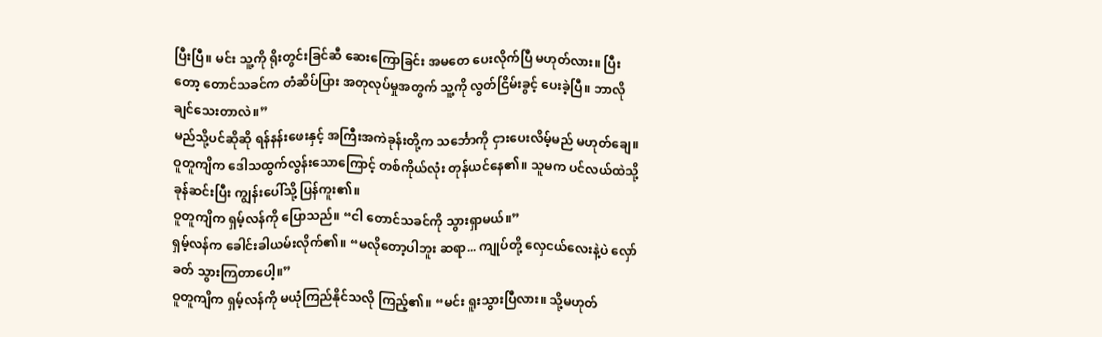ပြီးပြီ။ မင်း သူ့ကို ရိုးတွင်းခြင်ဆီ ဆေးကြောခြင်း အမတေ ပေးလိုက်ပြီ မဟုတ်လား။ ပြီးတော့ တောင်သခင်က တံဆိပ်ပြား အတုလုပ်မှုအတွက် သူ့ကို လွတ်ငြိမ်းခွင့် ပေးခဲ့ပြီ။ ဘာလိုချင်သေးတာလဲ။”
မည်သို့ပင်ဆိုဆို ရန်နန်းဖေးနှင့် အကြီးအကဲခုန်းတို့က သင်္ဘောကို ငှားပေးလိမ့်မည် မဟုတ်ချေ။ ဝူတူကျိက ဒေါသထွက်လွန်းသောကြောင့် တစ်ကိုယ်လုံး တုန်ယင်နေ၏။ သူမက ပင်လယ်ထဲသို့ ခုန်ဆင်းပြီး ကျွန်းပေါ်သို့ ပြန်ကူး၏။
ဝူတူကျိက ရှမ့်လန်ကို ပြောသည်။ “ငါ တောင်သခင်ကို သွားရှာမယ်။”
ရှမ့်လန်က ခေါင်းခါယမ်းလိုက်၏။ “မလိုတော့ပါဘူး ဆရာ... ကျုပ်တို့ လှေငယ်လေးနဲ့ပဲ လှော်ခတ် သွားကြတာပေါ့။”
ဝူတူကျိက ရှမ့်လန်ကို မယုံကြည်နိုင်သလို ကြည့်၏။ “မင်း ရူးသွားပြီလား။ သို့မဟုတ်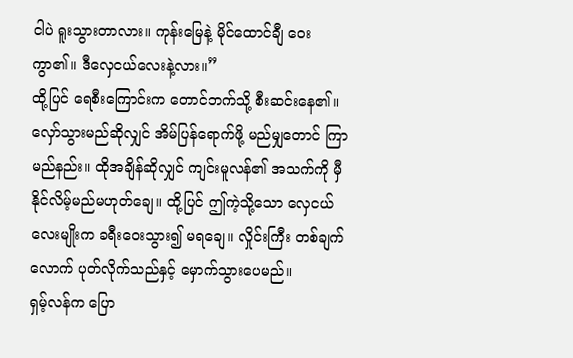ငါပဲ ရူးသွားတာလား။ ကုန်းမြေနဲ့ မိုင်ထောင်ချီ ဝေးကွာ၏။ ဒီလှေငယ်လေးနဲ့လား။”
ထို့ပြင် ရေစီးကြောင်းက တောင်ဘက်သို့ စီးဆင်းနေ၏။ လှော်သွားမည်ဆိုလျှင် အိမ်ပြန်ရောက်ဖို့ မည်မျှတောင် ကြာမည်နည်း။ ထိုအချိန်ဆိုလျှင် ကျင်းမူလန်၏ အသက်ကို မှီနိုင်လိမ့်မည်မဟုတ်ချေ။ ထို့ပြင် ဤကဲ့သို့သော လှေငယ်လေးမျိုးက ခရီးဝေးသွား၍ မရချေ။ လှိုင်းကြီး တစ်ချက်လောက် ပုတ်လိုက်သည်နှင့် မှောက်သွားပေမည်။
ရှမ့်လန်က ပြော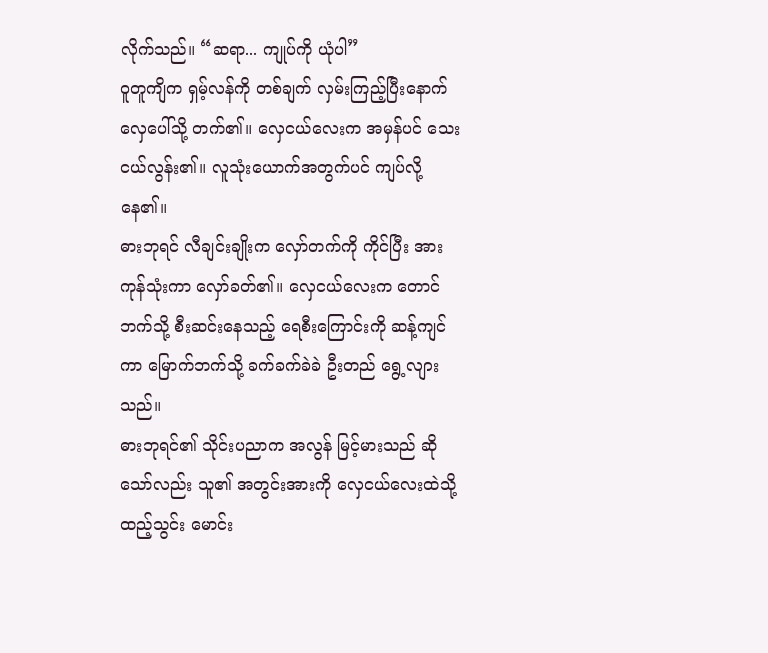လိုက်သည်။ “ဆရာ... ကျုပ်ကို ယုံပါ”
ဝူတူကျိက ရှမ့်လန်ကို တစ်ချက် လှမ်းကြည့်ပြီးနောက် လှေပေါ်သို့ တက်၏။ လှေငယ်လေးက အမှန်ပင် သေးငယ်လွန်း၏။ လူသုံးယောက်အတွက်ပင် ကျပ်လို့နေ၏။
ဓားဘုရင် လီချင်းချိုးက လှော်တက်ကို ကိုင်ပြီး အားကုန်သုံးကာ လှော်ခတ်၏။ လှေငယ်လေးက တောင်ဘက်သို့ စီးဆင်းနေသည့် ရေစီးကြောင်းကို ဆန့်ကျင်ကာ မြောက်ဘက်သို့ ခက်ခက်ခဲခဲ ဦးတည် ရွေ့လျားသည်။
ဓားဘုရင်၏ သိုင်းပညာက အလွန် မြင့်မားသည် ဆိုသော်လည်း သူ၏ အတွင်းအားကို လှေငယ်လေးထဲသို့ ထည့်သွင်း မောင်း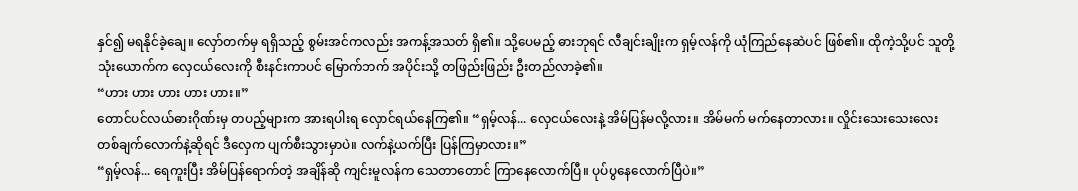နှင်၍ မရနိုင်ခဲ့ချေ။ လှော်တက်မှ ရရှိသည့် စွမ်းအင်ကလည်း အကန့်အသတ် ရှိ၏။ သို့ပေမည့် ဓားဘုရင် လီချင်းချိုးက ရှမ့်လန်ကို ယုံကြည်နေဆဲပင် ဖြစ်၏။ ထိုကဲ့သို့ပင် သူတို့ သုံးယောက်က လှေငယ်လေးကို စီးနင်းကာပင် မြောက်ဘက် အပိုင်းသို့ တဖြည်းဖြည်း ဦးတည်လာခဲ့၏။
“ဟား ဟား ဟား ဟား ဟား။”
တောင်ပင်လယ်ဓားဂိုဏ်းမှ တပည့်များက အားရပါးရ လှောင်ရယ်နေကြ၏။ “ရှမ့်လန်... လှေငယ်လေးနဲ့ အိမ်ပြန်မလို့လား။ အိမ်မက် မက်နေတာလား။ လှိုင်းသေးသေးလေး တစ်ချက်လောက်နဲ့ဆိုရင် ဒီလှေက ပျက်စီးသွားမှာပဲ။ လက်နဲ့ယက်ပြီး ပြန်ကြမှာလား။”
“ရှမ့်လန်... ရေကူးပြီး အိမ်ပြန်ရောက်တဲ့ အချိန်ဆို ကျင်းမူလန်က သေတာတောင် ကြာနေလောက်ပြီ။ ပုပ်ပွနေလောက်ပြီပဲ။”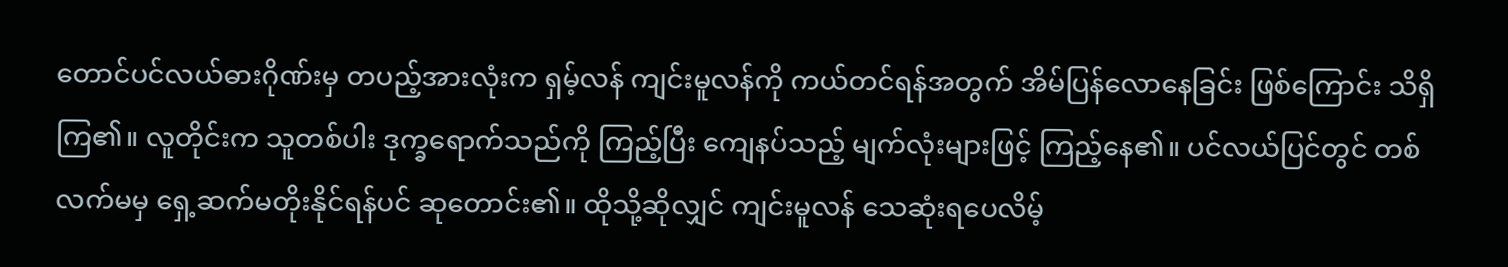တောင်ပင်လယ်ဓားဂိုဏ်းမှ တပည့်အားလုံးက ရှမ့်လန် ကျင်းမူလန်ကို ကယ်တင်ရန်အတွက် အိမ်ပြန်လောနေခြင်း ဖြစ်ကြောင်း သိရှိကြ၏။ လူတိုင်းက သူတစ်ပါး ဒုက္ခရောက်သည်ကို ကြည့်ပြီး ကျေနပ်သည့် မျက်လုံးများဖြင့် ကြည့်နေ၏။ ပင်လယ်ပြင်တွင် တစ်လက်မမှ ရှေ့ဆက်မတိုးနိုင်ရန်ပင် ဆုတောင်း၏။ ထိုသို့ဆိုလျှင် ကျင်းမူလန် သေဆုံးရပေလိမ့်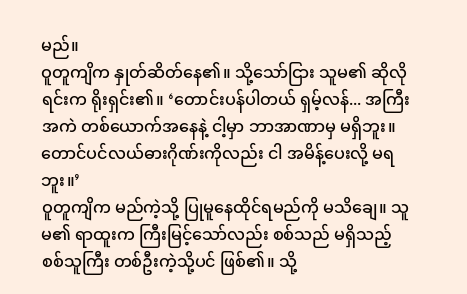မည်။
ဝူတူကျိက နှုတ်ဆိတ်နေ၏။ သို့သော်ငြား သူမ၏ ဆိုလိုရင်းက ရိုးရှင်း၏။ ‘တောင်းပန်ပါတယ် ရှမ့်လန်... အကြီးအကဲ တစ်ယောက်အနေနဲ့ ငါ့မှာ ဘာအာဏာမှ မရှိဘူး။ တောင်ပင်လယ်ဓားဂိုဏ်းကိုလည်း ငါ အမိန့်ပေးလို့ မရဘူး။’
ဝူတူကျိက မည်ကဲ့သို့ ပြုမူနေထိုင်ရမည်ကို မသိချေ။ သူမ၏ ရာထူးက ကြီးမြင့်သော်လည်း စစ်သည် မရှိသည့် စစ်သူကြီး တစ်ဦးကဲ့သို့ပင် ဖြစ်၏။ သို့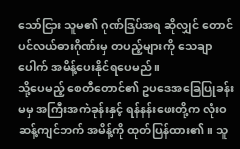သော်ငြား သူမ၏ ဂုဏ်ဒြပ်အရ ဆိုလျှင် တောင်ပင်လယ်ဓားဂိုဏ်းမှ တပည့်များကို သေချာပေါက် အမိန့်ပေးနိုင်ရပေမည်။
သို့ပေမည့် စေတီတောင်၏ ဥပဒေအခြေပြုခန်းမမှ အကြီးအကဲခုန်းနှင့် ရန်နန်းဖေးတို့က လုံးဝ ဆန့်ကျင်ဘက် အမိန့်ကို ထုတ်ပြန်ထား၏။ သူ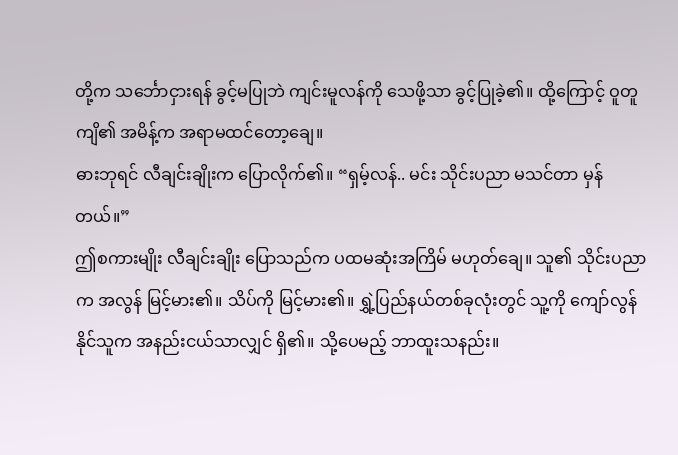တို့က သင်္ဘောငှားရန် ခွင့်မပြုဘဲ ကျင်းမူလန်ကို သေဖို့သာ ခွင့်ပြုခဲ့၏။ ထို့ကြောင့် ဝူတူကျိ၏ အမိန့်က အရာမထင်တော့ချေ။
ဓားဘုရင် လီချင်းချိုးက ပြောလိုက်၏။ “ရှမ့်လန်.. မင်း သိုင်းပညာ မသင်တာ မှန်တယ်။”
ဤစကားမျိုး လီချင်းချိုး ပြောသည်က ပထမဆုံးအကြိမ် မဟုတ်ချေ။ သူ၏ သိုင်းပညာက အလွန် မြင့်မား၏။ သိပ်ကို မြင့်မား၏။ ရွှဲ့ပြည်နယ်တစ်ခုလုံးတွင် သူ့ကို ကျော်လွန်နိုင်သူက အနည်းငယ်သာလျှင် ရှိ၏။ သို့ပေမည့် ဘာထူးသနည်း။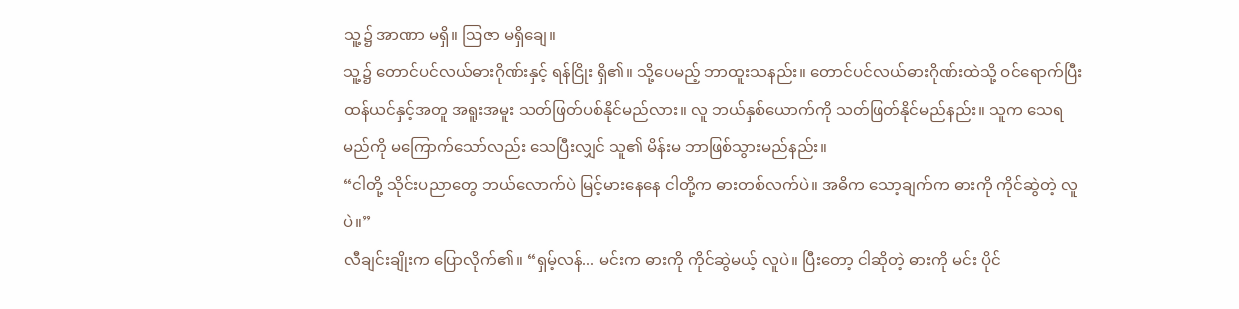သူ့၌ အာဏာ မရှိ။ ဩဇာ မရှိချေ။
သူ့၌ တောင်ပင်လယ်ဓားဂိုဏ်းနှင့် ရန်ငြိုး ရှိ၏။ သို့ပေမည့် ဘာထူးသနည်း။ တောင်ပင်လယ်ဓားဂိုဏ်းထဲသို့ ဝင်ရောက်ပြီး ထန်ယင်နှင့်အတူ အရူးအမူး သတ်ဖြတ်ပစ်နိုင်မည်လား။ လူ ဘယ်နှစ်ယောက်ကို သတ်ဖြတ်နိုင်မည်နည်း။ သူက သေရမည်ကို မကြောက်သော်လည်း သေပြီးလျှင် သူ၏ မိန်းမ ဘာဖြစ်သွားမည်နည်း။
“ငါတို့ သိုင်းပညာတွေ ဘယ်လောက်ပဲ မြင့်မားနေနေ ငါတို့က ဓားတစ်လက်ပဲ။ အဓိက သော့ချက်က ဓားကို ကိုင်ဆွဲတဲ့ လူပဲ။”
လီချင်းချိုးက ပြောလိုက်၏။ “ရှမ့်လန်... မင်းက ဓားကို ကိုင်ဆွဲမယ့် လူပဲ။ ပြီးတော့ ငါဆိုတဲ့ ဓားကို မင်း ပိုင်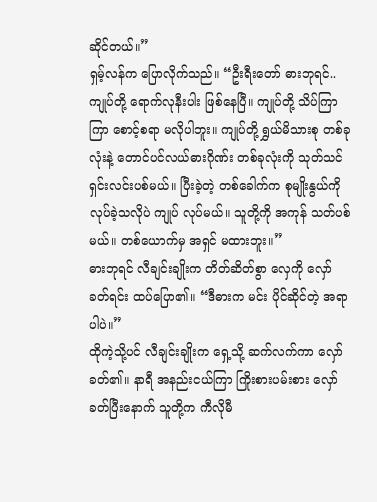ဆိုင်တယ်။”
ရှမ့်လန်က ပြောလိုက်သည်။ “ဦးရီးတော် ဓားဘုရင်.. ကျုပ်တို့ ရောက်လုနီးပါး ဖြစ်နေပြီ။ ကျုပ်တို့ သိပ်ကြာကြာ စောင့်စရာ မလိုပါဘူး။ ကျုပ်တို့ ရွှယ်မိသားစု တစ်ခုလုံးနဲ့ တောင်ပင်လယ်ဓားဂိုဏ်း တစ်ခုလုံးကို သုတ်သင် ရှင်းလင်းပစ်မယ်။ ပြီးခဲ့တဲ့ တစ်ခေါက်က စုမျိုးနွယ်ကို လုပ်ခဲ့သလိုပဲ ကျုပ် လုပ်မယ်။ သူတို့ကို အကုန် သတ်ပစ်မယ်။ တစ်ယောက်မှ အရှင် မထားဘူး။”
ဓားဘုရင် လီချင်းချိုးက တိတ်ဆိတ်စွာ လှေကို လှော်ခတ်ရင်း ထပ်ပြော၏။ “ဒီဓားက မင်း ပိုင်ဆိုင်တဲ့ အရာပါပဲ။”
ထိုကဲ့သို့ပင် လီချင်းချိုးက ရှေ့သို့ ဆက်လက်ကာ လှော်ခတ်၏။ နာရီ အနည်းငယ်ကြာ ကြိုးစားပမ်းစား လှော်ခတ်ပြီးနောက် သူတို့က ကီလိုမီ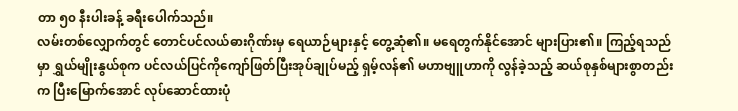တာ ၅၀ နီးပါးခန့် ခရီးပေါက်သည်။
လမ်းတစ်လျှောက်တွင် တောင်ပင်လယ်ဓားဂိုဏ်းမှ ရေယာဉ်များနှင့် တွေ့ဆုံ၏။ မရေတွက်နိုင်အောင် များပြား၏။ ကြည့်ရသည်မှာ ရွှယ်မျိုးနွယ်စုက ပင်လယ်ပြင်ကိုကျော်ဖြတ်ပြီးအုပ်ချုပ်မည့် ရှမ့်လန်၏ မဟာဗျူဟာကို လွန်ခဲ့သည့် ဆယ်စုနှစ်များစွာတည်းက ပြီးမြောက်အောင် လုပ်ဆောင်ထားပုံ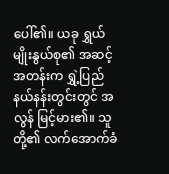ပေါ်၏။ ယခု ရွှယ်မျိုးနွယ်စု၏ အဆင့်အတန်းက ရွှဲ့ပြည်နယ်နန်းတွင်းတွင် အလွန် မြင့်မား၏။ သူတို့၏ လက်အောက်ခံ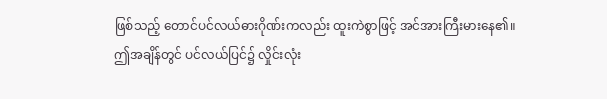ဖြစ်သည့် တောင်ပင်လယ်ဓားဂိုဏ်းကလည်း ထူးကဲစွာဖြင့် အင်အားကြီးမားနေ၏။
ဤအချိန်တွင် ပင်လယ်ပြင်၌ လှိုင်းလုံး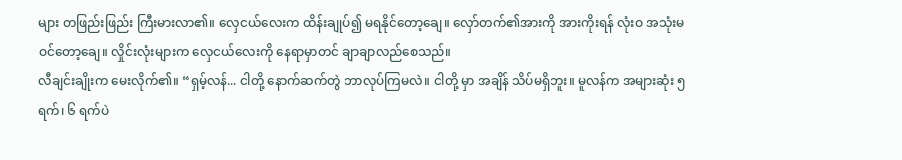များ တဖြည်းဖြည်း ကြီးမားလာ၏။ လှေငယ်လေးက ထိန်းချုပ်၍ မရနိုင်တော့ချေ။ လှော်တက်၏အားကို အားကိုးရန် လုံးဝ အသုံးမဝင်တော့ချေ။ လှိုင်းလုံးများက လှေငယ်လေးကို နေရာမှာတင် ချာချာလည်စေသည်။
လီချင်းချိုးက မေးလိုက်၏။ “ရှမ့်လန်... ငါတို့ နောက်ဆက်တွဲ ဘာလုပ်ကြမလဲ။ ငါတို့ မှာ အချိန် သိပ်မရှိဘူး။ မူလန်က အများဆုံး ၅ ရက်၊ ၆ ရက်ပဲ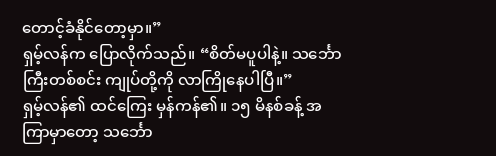တောင့်ခံနိုင်တော့မှာ။”
ရှမ့်လန်က ပြောလိုက်သည်။ “စိတ်မပူပါနဲ့။ သင်္ဘောကြီးတစ်စင်း ကျုပ်တို့ကို လာကြိုနေပါပြီ။”
ရှမ့်လန်၏ ထင်ကြေး မှန်ကန်၏။ ၁၅ မိနစ်ခန့် အကြာမှာတော့ သင်္ဘော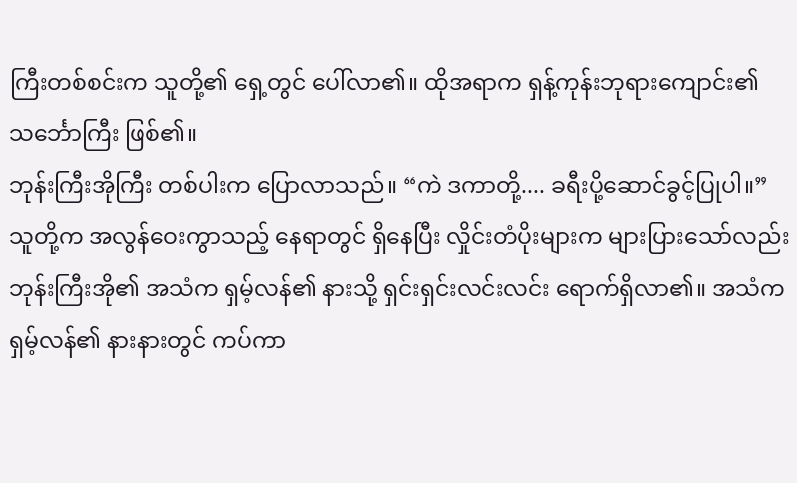ကြီးတစ်စင်းက သူတို့၏ ရှေ့တွင် ပေါ်လာ၏။ ထိုအရာက ရှန့်ကုန်းဘုရားကျောင်း၏ သင်္ဘောကြီး ဖြစ်၏။
ဘုန်းကြီးအိုကြီး တစ်ပါးက ပြောလာသည်။ “ကဲ ဒကာတို့.... ခရီးပို့ဆောင်ခွင့်ပြုပါ။”
သူတို့က အလွန်ဝေးကွာသည့် နေရာတွင် ရှိနေပြီး လှိုင်းတံပိုးများက များပြားသော်လည်း ဘုန်းကြီးအို၏ အသံက ရှမ့်လန်၏ နားသို့ ရှင်းရှင်းလင်းလင်း ရောက်ရှိလာ၏။ အသံက ရှမ့်လန်၏ နားနားတွင် ကပ်ကာ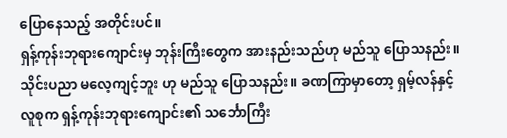ပြောနေသည့် အတိုင်းပင်။
ရှန့်ကုန်းဘုရားကျောင်းမှ ဘုန်းကြီးတွေက အားနည်းသည်ဟု မည်သူ ပြောသနည်း။ သိုင်းပညာ မလေ့ကျင့်ဘူး ဟု မည်သူ ပြောသနည်း။ ခဏကြာမှာတော့ ရှမ့်လန်နှင့် လူစုက ရှန့်ကုန်းဘုရားကျောင်း၏ သင်္ဘောကြီး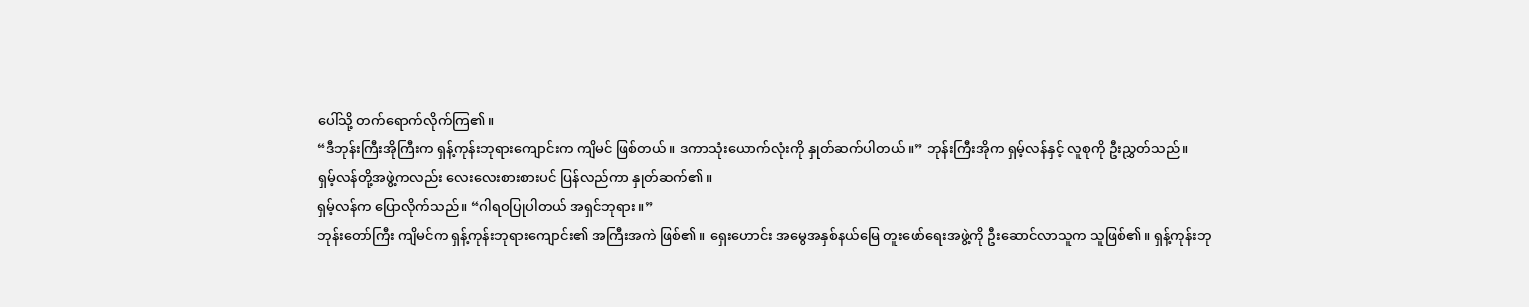ပေါ်သို့ တက်ရောက်လိုက်ကြ၏။
“ဒီဘုန်းကြီးအိုကြီးက ရှန့်ကုန်းဘုရားကျောင်းက ကျိမင် ဖြစ်တယ်။ ဒကာသုံးယောက်လုံးကို နှုတ်ဆက်ပါတယ်။” ဘုန်းကြီးအိုက ရှမ့်လန်နှင့် လူစုကို ဦးညွှတ်သည်။
ရှမ့်လန်တို့အဖွဲ့ကလည်း လေးလေးစားစားပင် ပြန်လည်ကာ နှုတ်ဆက်၏။
ရှမ့်လန်က ပြောလိုက်သည်။ “ဂါရဝပြုပါတယ် အရှင်ဘုရား။”
ဘုန်းတော်ကြီး ကျိမင်က ရှန့်ကုန်းဘုရားကျောင်း၏ အကြီးအကဲ ဖြစ်၏။ ရှေးဟောင်း အမွေအနှစ်နယ်မြေ တူးဖော်ရေးအဖွဲ့ကို ဦးဆောင်လာသူက သူဖြစ်၏။ ရှန့်ကုန်းဘု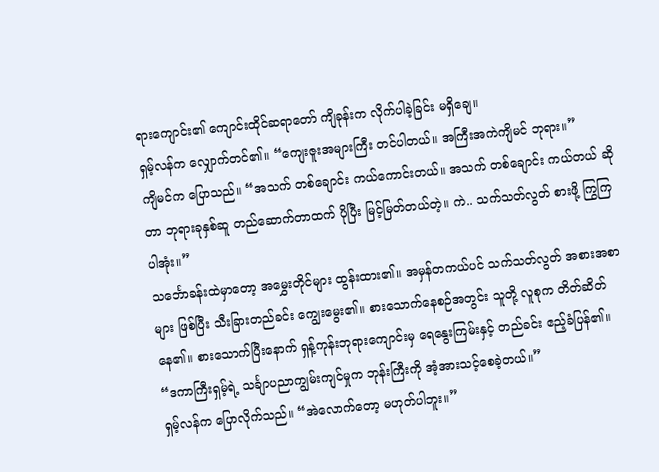ရားကျောင်း၏ ကျောင်းထိုင်ဆရာတော် ကျိခုန်းက လိုက်ပါခဲ့ခြင်း မရှိချေ။
ရှမ့်လန်က လျှောက်တင်၏။ “ကျေးဇူးအများကြီး တင်ပါတယ်။ အကြီးအကဲကျိမင် ဘုရား။”
ကျိမင်က ပြောသည်။ “အသက် တစ်ချောင်း ကယ်ကောင်းတယ်။ အသက် တစ်ချောင်း ကယ်တယ် ဆိုတာ ဘုရားခုနှစ်ဆူ တည်ဆောက်တာထက် ပိုပြီး မြင့်မြတ်တယ်တဲ့။ ကဲ.. သက်သတ်လွတ် စားဖို့ ကြွကြပါအုံး။”
သင်္ဘောခန်းထဲမှာတော့ အမွှေးတိုင်များ ထွန်းထား၏။ အမှန်တကယ်ပင် သက်သတ်လွတ် အစားအစာများ ဖြစ်ပြီး သီးခြားတည်ခင်း ကျွေးမွေး၏။ စားသောက်နေစဉ်အတွင်း သူတို့ လူစုက တိတ်ဆိတ်နေ၏။ စားသောက်ပြီးနောက် ရှန့်ကုန်းဘုရားကျောင်းမှ ရေနွေးကြမ်းနှင့် တည်ခင်း ဧည့်ခံပြန်၏။
“ဒကာကြီးရှမ့်ရဲ့ သင်္ချာပညာကျွမ်းကျင်မှုက ဘုန်းကြီးကို အံ့အားသင့်စေခဲ့တယ်။”
ရှမ့်လန်က ပြောလိုက်သည်။ “အဲလောက်တော့ မဟုတ်ပါဘူး။”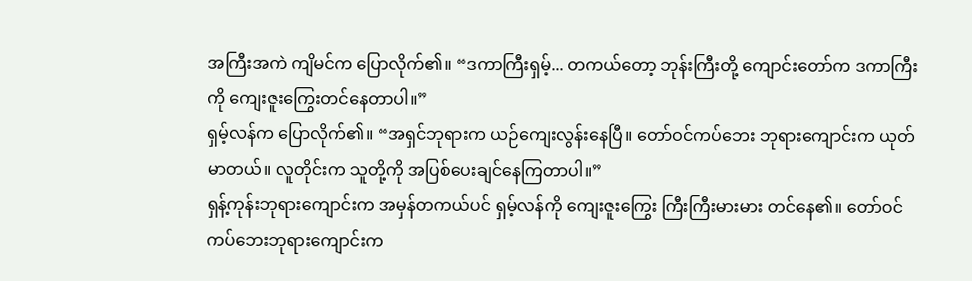အကြီးအကဲ ကျိမင်က ပြောလိုက်၏။ “ဒကာကြီးရှမ့်... တကယ်တော့ ဘုန်းကြီးတို့ ကျောင်းတော်က ဒကာကြီးကို ကျေးဇူးကြွေးတင်နေတာပါ။”
ရှမ့်လန်က ပြောလိုက်၏။ “အရှင်ဘုရားက ယဉ်ကျေးလွန်းနေပြီ။ တော်ဝင်ကပ်ဘေး ဘုရားကျောင်းက ယုတ်မာတယ်။ လူတိုင်းက သူတို့ကို အပြစ်ပေးချင်နေကြတာပါ။”
ရှန့်ကုန်းဘုရားကျောင်းက အမှန်တကယ်ပင် ရှမ့်လန်ကို ကျေးဇူးကြွေး ကြီးကြီးမားမား တင်နေ၏။ တော်ဝင်ကပ်ဘေးဘုရားကျောင်းက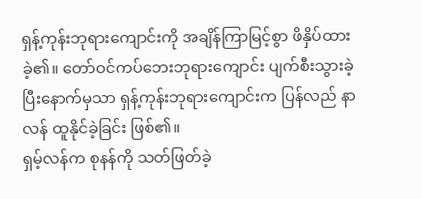ရှန့်ကုန်းဘုရားကျောင်းကို အချိန်ကြာမြင့်စွာ ဖိနှိပ်ထားခဲ့၏။ တော်ဝင်ကပ်ဘေးဘုရားကျောင်း ပျက်စီးသွားခဲ့ပြီးနောက်မှသာ ရှန့်ကုန်းဘုရားကျောင်းက ပြန်လည် နာလန် ထူနိုင်ခဲ့ခြင်း ဖြစ်၏။
ရှမ့်လန်က စုနန်ကို သတ်ဖြတ်ခဲ့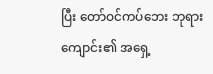ပြီး တော်ဝင်ကပ်ဘေး ဘုရားကျောင်း၏ အရှေ့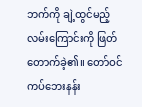ဘက်ကို ချဲ့ထွင်မည့် လမ်းကြောင်းကို ဖြတ်တောက်ခဲ့၏။ တော်ဝင်ကပ်ဘေးနန်း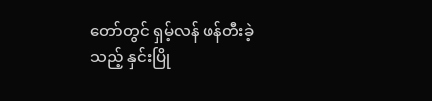တော်တွင် ရှမ့်လန် ဖန်တီးခဲ့သည့် နှင်းပြို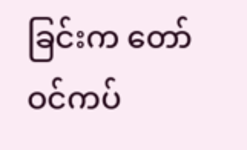ခြင်းက တော်ဝင်ကပ်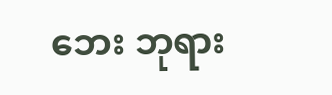ဘေး ဘုရား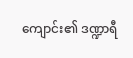ကျောင်း၏ ဒဏ္ဍာရီ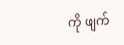ကို ဖျက်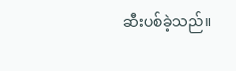ဆီးပစ်ခဲ့သည်။